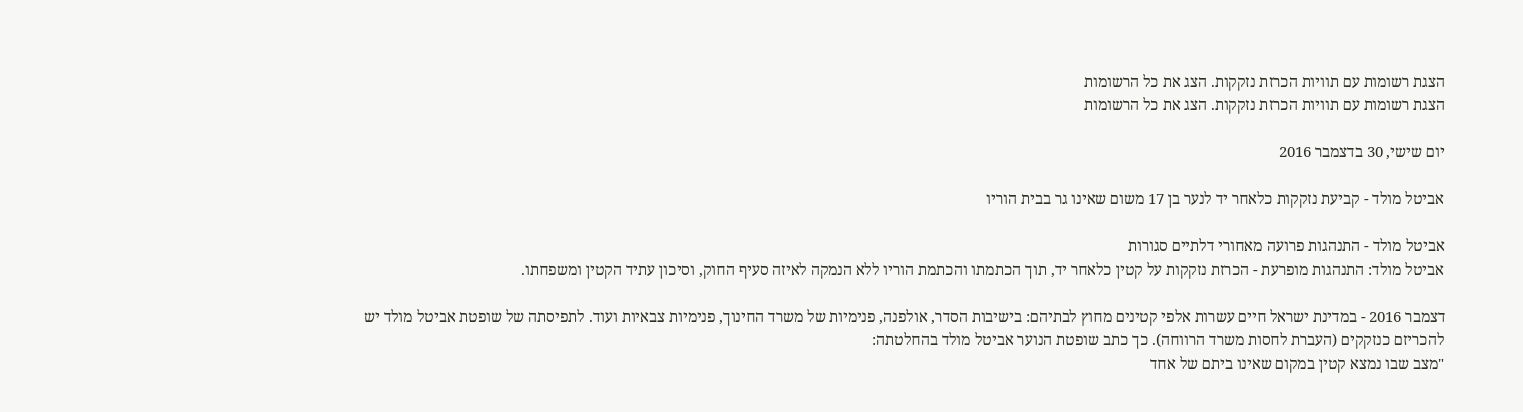הצגת רשומות עם תוויות הכרזת נזקקות. הצג את כל הרשומות
הצגת רשומות עם תוויות הכרזת נזקקות. הצג את כל הרשומות

יום שישי, 30 בדצמבר 2016

אביטל מולד - קביעת נזקקות כלאחר יד לנער בן 17 משום שאינו גר בבית הוריו

אביטל מולד - התנהגות פרועה מאחורי דלתיים סגורות
אביטל מולד: התנהגות מופרעת - הכרזת נזקקות על קטין כלאחר יד, תוך הכתמתו והכתמת הוריו ללא הנמקה לאיזה סעיף החוק, וסיכון עתיד הקטין ומשפחתו.

דצמבר 2016 - במדינת ישראל חיים עשרות אלפי קטינים מחוץ לבתיהם: בישיבות הסדר, אולפנה, פנימיות של משרד החינוך, פנימיות צבאיות ועוד. לתפיסתה של שופטת אביטל מולד יש להכריזם כנזקקים (העברת לחסות משרד הרווחה). כך כתב שופטת הנוער אביטל מולד בהחלטתה:
"מצב שבו נמצא קטין במקום שאינו ביתם של אחד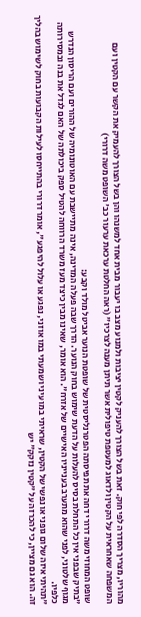מהוריו, מצריך הסדרה לפי חוק. זאת בשל הצורך להעניק לקטין יציבות ולמנוע מצב בו יעבור מבית אחד למשנהו והן בשל הצורך להעמיק את הקשר עם הקטין ועם המשפחה שאחראית על הקטין ולדאוג למעטפת טיפולית אשר תיתן מענה לצרכיו" (ראה החלטת ערכאת ערעור כב' השופט משה דרורי)

שופט המחוזי משה דרורי דחה את תפיסתה הפטרנליסטית של שופטת הנוער אביטל מולד וקבע:
"בתיק שבפני אין כל התחלת בסיס להעלות על הדעת שימוש בחוק הנוער. הדרך שבה פעלה המדינה, אינה מתיישבת עם האוטונומיה של ההורים ועם הריסון הנדרש מגוף שלטוני, לפני שהוא מתערב בענייניו האישיים של אזרח". הוא אומר, שאינו מבין כיצד מעז משרד הרווחה להטיל ספק ביכולתה של האם לגדל את בנה ובמסירותה כלפיו.
"תהיתי איזה שלום גופני או נפשי של הקטין, שראיתי במו עיני ושמעתי במו אוזני, נפגע או עלול להיפגע", אומר דרורי בהתייחסו לעילות הקבועות בחוק לשימוש בהליך זה. הוא גם מציין, כי להכרזה על "קטין נזקק" יש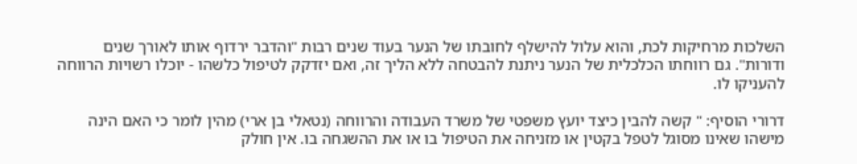השלכות מרחיקות לכת, והוא עלול להישלף לחובתו של הנער בעוד שנים רבות "והדבר ירדוף אותו לאורך שנים ודורות". גם רווחתו הכלכלית של הנער ניתנת להבטחה ללא הליך זה, ואם יזדקק לטיפול כלשהו - יוכלו רשויות הרווחה להעניקו לו.

דרורי הוסיף: " קשה להבין כיצד יועץ משפטי של משרד העבודה והרווחה (נטאלי בן ארי) מהין לומר כי האם הינה מישהו שאינו מסוגל לטפל בקטין או מזניחה את הטיפול בו או את ההשגחה בו. אין חולק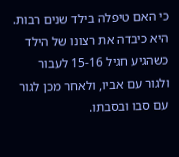כי האם טיפלה בילד שנים רבות. היא כיבדה את רצונו של הילד כשהגיע חגיל 15-16 לעבור ולגור עם אביו, ולאחר מכן לגור עם סבו ובסבתו.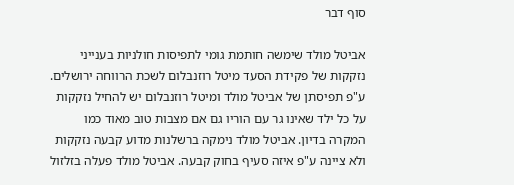סוף דבר

אביטל מולד שימשה חותמת גומי לתפיסות חולניות בענייני נזקקות של פקידת הסעד מיטל רוזנבלום לשכת הרווחה ירושלים. ע"פ תפיסתן של אביטל מולד ומיטל רוזנבלום יש להחיל נזקקות על כל ילד שאינו גר עם הוריו גם אם מצבות טוב מאוד כמו המקרה בדיון. אביטל מולד נימקה ברשלנות מדוע קבעה נזקקות ולא ציינה ע"פ איזה סעיף בחוק קבעה. אביטל מולד פעלה בזלזול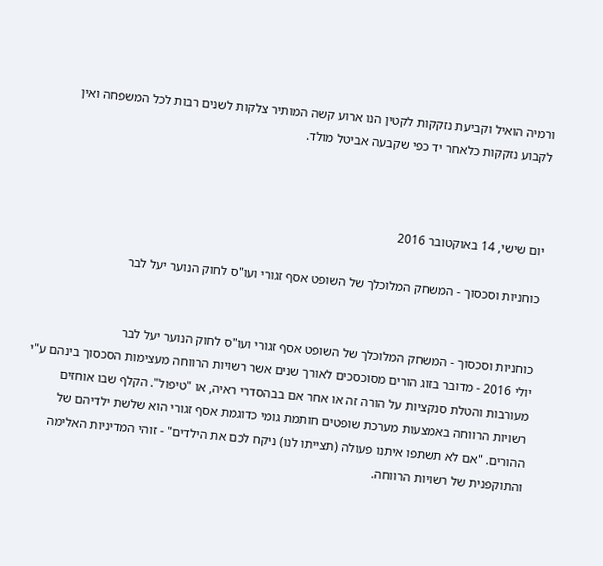ורמיה הואיל וקביעת נזקקות לקטין הנו ארוע קשה המותיר צלקות לשנים רבות לכל המשפחה ואין לקבוע נזקקות כלאחר יד כפי שקבעה אביטל מולד.



יום שישי, 14 באוקטובר 2016

כוחניות וסכסוך - המשחק המלוכלך של השופט אסף זגורי ועו"ס לחוק הנוער יעל לבר


כוחניות וסכסוך - המשחק המלוכלך של השופט אסף זגורי ועו"ס לחוק הנוער יעל לבר
יולי 2016 - מדובר בזוג הורים מסוכסכים לאורך שנים אשר רשויות הרווחה מעצימות הסכסוך בינהם ע"י מעורבות והטלת סנקציות על הורה זה או אחר אם בבהסדרי ראיה, או "טיפול". הקלף שבו אוחזים רשויות הרווחה באמצעות מערכת שופטים חותמת גומי כדוגמת אסף זגורי הוא שלשת ילדיהם של ההורים. "אם לא תשתפו איתנו פעולה (תצייתו לנו) ניקח לכם את הילדים" - זוהי המדיניות האלימה והתוקפנית של רשויות הרווחה.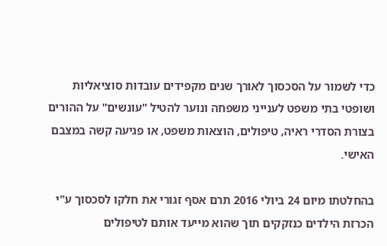כדי לשמור על הסכסוך לאורך שנים מקפידים עובדות סוציאליות ושופטי בתי משפט לענייני משפחה ונוער להטיל "עונשים" על ההורים בצורת הסדרי ראיה, טיפולים, הוצאות משפט, או פגיעה קשה במצבם האישי.

בהחלטתו מיום 24 ביולי 2016 תרם אסף זגורי את חלקו לסכסוך ע"י הכרזת הילדים כנזקקים תוך שהוא מייעד אותם לטיפולים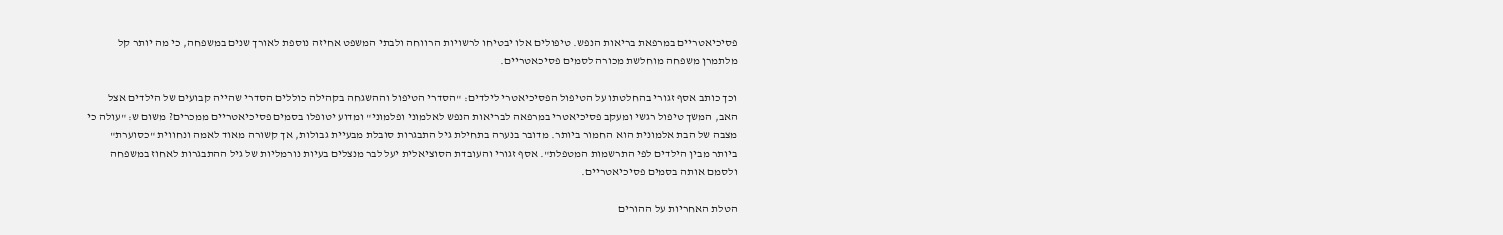פסיכיאטריים במרפאת בריאות הנפש. טיפולים אלו יבטיחו לרשויות הרווחה ולבתי המשפט אחיזה נוספת לאורך שנים במשפחה, כי מה יותר קל מלתמרן משפחה מוחלשת מכורה לסמים פסיכאטריים.

וכך כותב אסף זגורי בהחלטתו על הטיפול הפסיכיאטרי לילדים: "הסדרי הטיפול וההשגחה בקהילה כוללים הסדרי שהייה קבועים של הילדים אצל האב, המשך טיפול רגשי ומעקב פסיכיאטרי במרפאה לבריאות הנפש לאלמוני ופלמוני" ומדוע יטופלו בסמים פסיכיאטריים ממכרים? משום ש: "עולה כי מצבה של הבת אלמונית הוא החמור ביותר. מדובר בנערה בתחילת גיל התבגרות סובלת מבעיית גבולות, אך קשורה מאוד לאמה ונחווית "כסוערת" ביותר מבין הילדים לפי התרשמות המטפלת". אסף זגורי והעובדת הסוציאלית יעל לבר מנצלים בעיות נורמליות של גיל ההתבגרות לאחוז במשפחה ולסמם אותה בסמים פסיכיאטריים.

הטלת האחריות על ההורים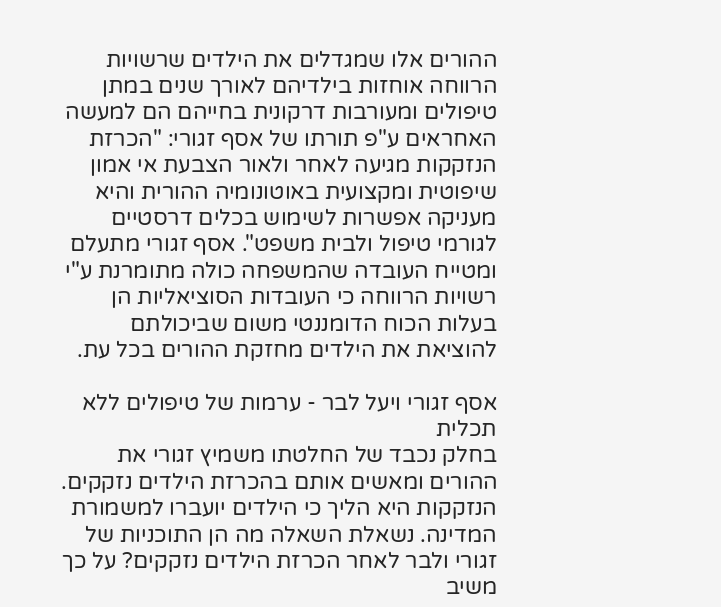ההורים אלו שמגדלים את הילדים שרשויות הרווחה אוחזות בילדיהם לאורך שנים במתן טיפולים ומעורבות דרקונית בחייהם הם למעשה האחראים ע"פ תורתו של אסף זגורי: "הכרזת הנזקקות מגיעה לאחר ולאור הצבעת אי אמון שיפוטית ומקצועית באוטונומיה ההורית והיא מעניקה אפשרות לשימוש בכלים דרסטיים לגורמי טיפול ולבית משפט". אסף זגורי מתעלם ומטייח העובדה שהמשפחה כולה מתומרנת ע"י רשויות הרווחה כי העובדות הסוציאליות הן בעלות הכוח הדומננטי משום שביכולתם להוציאת את הילדים מחזקת ההורים בכל עת.

אסף זגורי ויעל לבר - ערמות של טיפולים ללא תכלית
בחלק נכבד של החלטתו משמיץ זגורי את ההורים ומאשים אותם בהכרזת הילדים נזקקים. הנזקקות היא הליך כי הילדים יועברו למשמורת המדינה. נשאלת השאלה מה הן התוכניות של זגורי ולבר לאחר הכרזת הילדים נזקקים? על כך משיב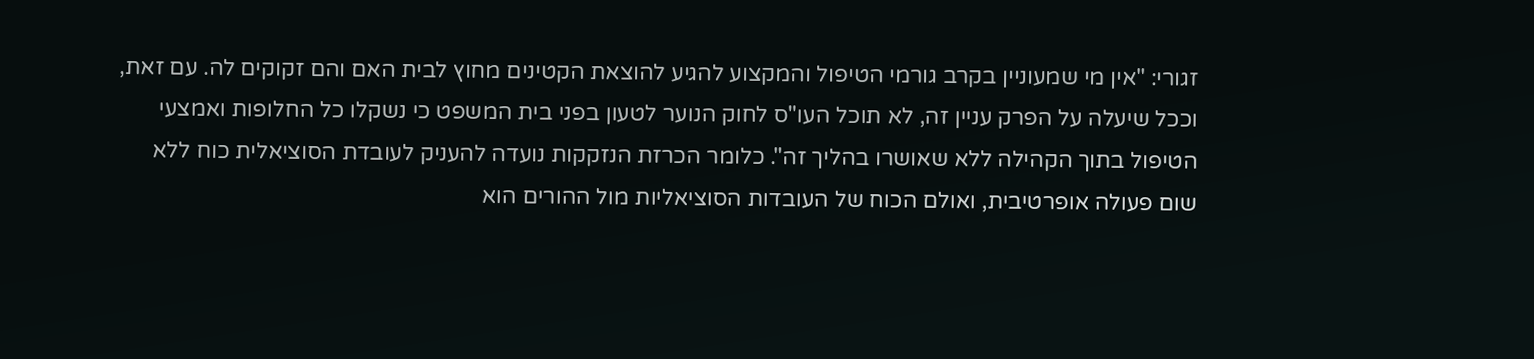זגורי: "אין מי שמעוניין בקרב גורמי הטיפול והמקצוע להגיע להוצאת הקטינים מחוץ לבית האם והם זקוקים לה. עם זאת, וככל שיעלה על הפרק עניין זה, לא תוכל העו"ס לחוק הנוער לטעון בפני בית המשפט כי נשקלו כל החלופות ואמצעי הטיפול בתוך הקהילה ללא שאושרו בהליך זה". כלומר הכרזת הנזקקות נועדה להעניק לעובדת הסוציאלית כוח ללא שום פעולה אופרטיבית, ואולם הכוח של העובדות הסוציאליות מול ההורים הוא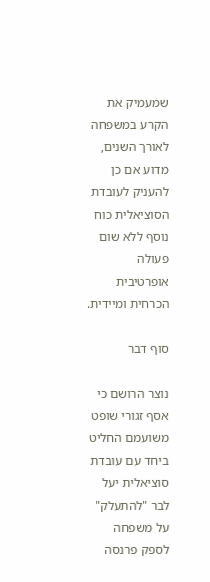שמעמיק את הקרע במשפחה לאורך השנים, מדוע אם כן להעניק לעובדת הסוציאלית כוח נוסף ללא שום פעולה אופרטיבית הכרחית ומיידית.

סוף דבר

נוצר הרושם כי אסף זגורי שופט משועמם החליט ביחד עם עובדת סוציאלית יעל לבר "להתעלק" על משפחה לספק פרנסה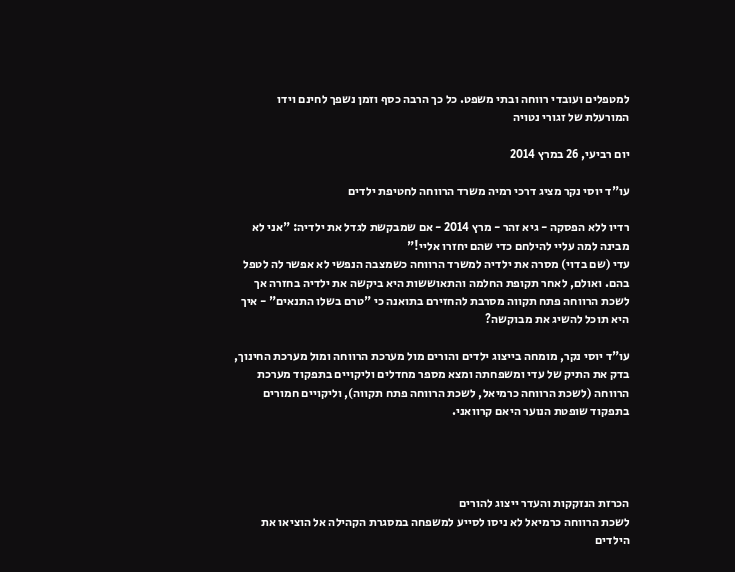למטפלים ועובדי רווחה ובתי משפט. כל כך הרבה כסף וזמן נשפך לחינם וידו המורעלת של זגורי נטויה

יום רביעי, 26 במרץ 2014

עו"ד יוסי נקר מציג דרכי רמיה משרד הרווחה לחטיפת ילדים

רדיו ללא הפסקה - גיא זהר - מרץ 2014 - אם שמבקשת לגדל את ילדיה: "אני לא מבינה למה עליי להילחם כדי שהם יחזרו אליי!"
עדי (שם בדוי) מסרה את ילדיה למשרד הרווחה כשמצבה הנפשי לא אפשר לה לטפל בהם. ואולם, לאחר תקופת החלמה והתאוששות היא ביקשה את ילדיה בחזרה אך לשכת הרווחה פתח תקווה מסרבת להחזירם בתואנה כי "טרם בשלו התנאים" - איך היא תוכל להשיג את מבוקשה?

עו"ד יוסי נקר, מומחה בייצוג ילדים והורים מול מערכת הרווחה ומול מערכת החינוך, בדק את התיק של עדי ומשפחתה ומצא מספר מחדלים וליקויים בתפקוד מערכת הרווחה (לשכת הרווחה כרמיאל, לשכת הרווחה פתח תקווה), וליקויים חמורים בתפקוד שופטת הנוער היאם קרוואני.




הכרזת הנזקקות והעדר ייצוג להורים
לשכת הרווחה כרמיאל לא ניסו לסייע למשפחה במסגרת הקהילה אל הוציאו את הילדים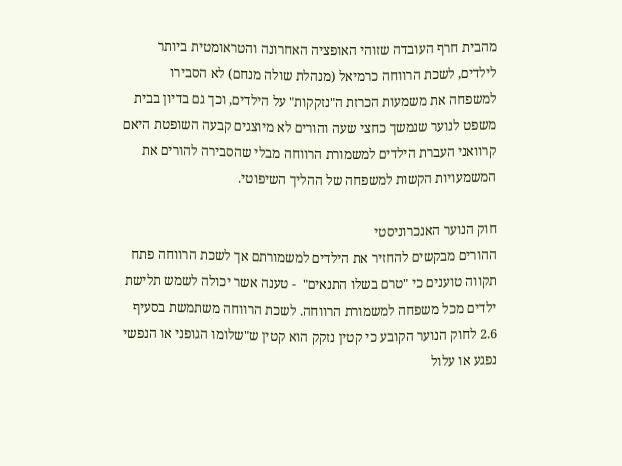מהבית חרף העובדה שזוהי האופציה האחרונה והטראומטית ביותר לילדים, לשכת הרווחה כרמיאל (מנהלת שולה מנחם) לא הסבירו למשפחה את משמעות הכרזת ה"נזקקות" על הילדים, וכך גם בדיון בבית משפט לנוער שנמשך כחצי שעה והורים לא מיוצגים קבעה השופטת היאם קרוואני העברת הילדים למשמורת הרווחה מבלי שהסבירה להורים את המשמעויות הקשות למשפחה של ההליך השיפוטי.

חוק הנוער האנכרוניסטי
ההורים מבקשים להחזיר את הילדים למשמורתם אך לשכת הרווחה פתח תקווה טוענים כי "טרם בשלו התנאים"  - טענה אשר יכולה לשמש תלישת ילדים מכל משפחה למשמורת הרווחה. לשכת הרווחה משתמשת בסעיף 2.6 לחוק הנוער הקובע כי קטין נזקק הוא קטין ש"שלומו הגופני או הנפשי נפגע או עלול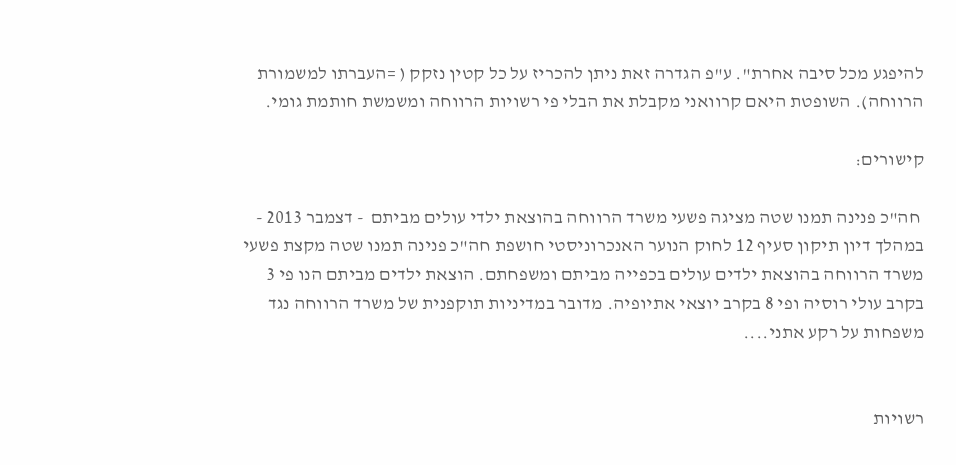להיפגע מכל סיבה אחרת". ע"פ הגדרה זאת ניתן להכריז על כל קטין נזקק ( =העברתו למשמורת הרווחה). השופטת היאם קרוואני מקבלת את הבלי פי רשויות הרווחה ומשמשת חותמת גומי.

קישורים:

 חה"כ פנינה תמנו שטה מציגה פשעי משרד הרווחה בהוצאת ילדי עולים מביתם  - דצמבר 2013 - במהלך דיון תיקון סעיף 12 לחוק הנוער האנכרוניסטי חושפת חה"כ פנינה תמנו שטה מקצת פשעי משרד הרווחה בהוצאת ילדים עולים בכפייה מביתם ומשפחתם. הוצאת ילדים מביתם הנו פי 3 בקרב עולי רוסיה ופי 8 בקרב יוצאי אתיופיה. מדובר במדיניות תוקפנית של משרד הרווחה נגד משפחות על רקע אתני....


רשויות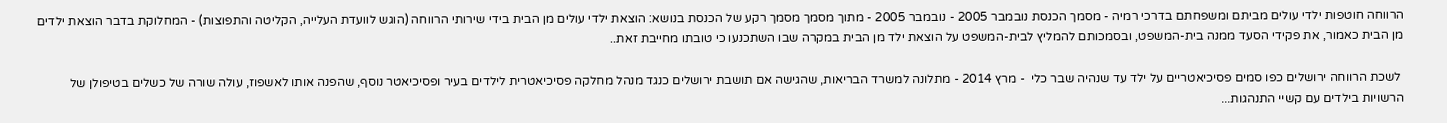הרווחה חוטפות ילדי עולים מביתם ומשפחתם בדרכי רמיה - מסמך הכנסת נובמבר 2005 - נובמבר 2005 - מתוך מסמך מסמך רקע של הכנסת בנושא: הוצאת ילדי עולים מן הבית בידי שירותי הרווחה (הוגש לוועדת העלייה, הקליטה והתפוצות) - המחלוקת בדבר הוצאת ילדים מן הבית כאמור, את פקידי הסעד ממנה בית-המשפט, ובסמכותם להמליץ לבית-המשפט על הוצאת ילד מן הבית במקרה שבו השתכנעו כי טובתו מחייבת זאת..

 לשכת הרווחה ירושלים כפו סמים פסיכיאטריים על ילד עד שנהיה שבר כלי  - מרץ 2014 - מתלונה למשרד הבריאות, שהגישה אם תושבת ירושלים כנגד מנהל מחלקה פסיכיאטרית לילדים בעיר ופסיכיאטר נוסף, שהפנה אותו לאשפוז, עולה שורה של כשלים בטיפולן של הרשויות בילדים עם קשיי התנהגות...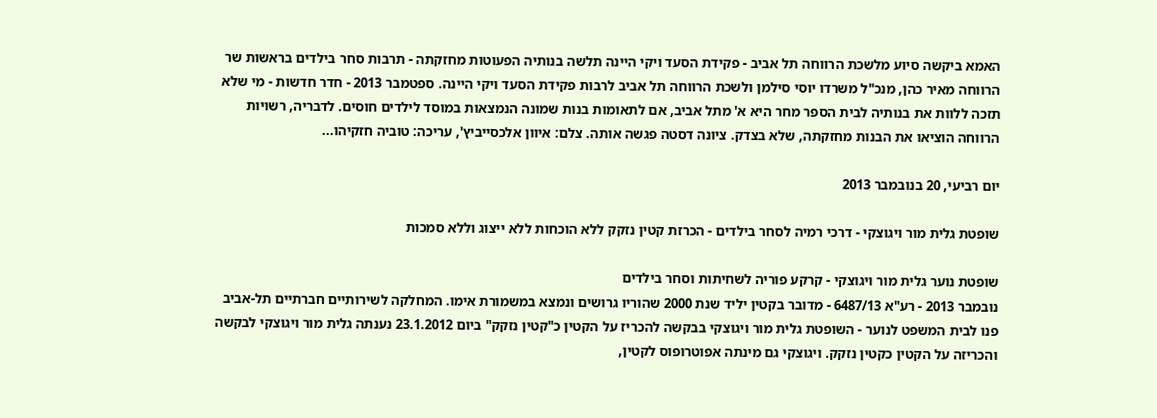האמא ביקשה סיוע מלשכת הרווחה תל אביב - פקידת הסעד ויקי היינה תלשה בנותיה הפעוטות מחזקתה - תרבות סחר בילדים בראשות שר הרווחה מאיר כהן, מנכ"ל משרדו יוסי סילמן ולשכת הרווחה תל אביב לרבות פקידת הסעד ויקי היינה. ספטמבר 2013 - חדר חדשות - מי שלא תזכה ללוות את בנותיה לבית הספר מחר היא א' מתל אביב, אם לתאומות בנות שמונה הנמצאות במוסד לילדים חוסים. לדבריה, רשויות הרווחה הוציאו את הבנות מחזקתה, שלא בצדק. ציונה דסטה פגשה אותה. צלם: איוון אלכסייביץ', עריכה: טוביה חזקיהו...

יום רביעי, 20 בנובמבר 2013

שופטת גלית מור ויגוצקי - דרכי רמיה לסחר בילדים - הכרזת קטין נזקק ללא הוכחות ללא ייצוג וללא סמכות

שופטת נוער גלית מור ויגוצקי - קרקע פוריה לשחיתות וסחר בילדים
נובמבר 2013 - רע"א 6487/13 - מדובר בקטין יליד שנת 2000 שהוריו גרושים ונמצא במשמורת אימו. המחלקה לשירותיים חברתיים תל-אביב פנו לבית המשפט לנוער - השופטת גלית מור ויגוצקי בבקשה להכריז על הקטין כ"קטין נזקק" ביום 23.1.2012 נענתה גלית מור ויגוצקי לבקשה והכריזה על הקטין כקטין נזקק. ויגוצקי גם מינתה אפוטרופוס לקטין,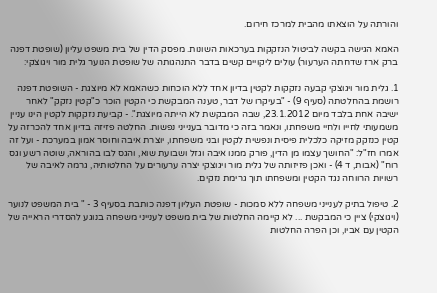והורתה על הוצאתו מהבית למרכז חירום.

האמא הגישה בקשה לביטול הנזקקות בערכאות השונות. מפסק הדין של בית משפט עליון (שופטת דפנה ברק ארז שדחתה הערעור) עולים ליקויים קשים בדבר התנהגותה של שופטת הנוער גלית מור ויגוצקי:

1. גלית מור ויגוצקי קבעה נזקקות לקטין בדיון אחד ללא הוכחות כשהאמא לא מיוצגת - השופטת דפנה רושמת בהחלטתה (סעיף 9) - "בעיקרו של דבר, טענה המבקשת כי הקטין הוכר כ"קטין נזקק" לאחר ישיבה אחת בלבד מיום 23.1.2012, שבה המבקשת לא הייתה מיוצגת". - קביעת נזקקות לקטין הינו עניין משמעותי לחייו ולחיי משפחתו, ונאמר בזה כי מדובר בענייני נפשות. החלטה פזיזה בדיון אחד להכרזה על קטין כנזקק מזיקה כלכלית פיסית ונפשית לקטין ובני משפחתו, יוצרת איבה וחוסר אמון במערכת - ועל זה אמרו חז"ל: "החושך עצמו מן הדין, פורק ממנו איבה וגזל ושבועת שוא, והגס לבו בהוראה, שוטה רשע וגס רוח" (אבות, ד 4) - ואכן פזיזותה של גלית מור ויגוצקי יצרה ערעורים על החלטותיה, גרמה לאיבה של רשויות הרווחה נגד הקטין ומשפחתו תוך גרימת נזקים.

2. טיפול בתיק לענייני משפחה ללא סמכות - שופטת העליון דפנה כותבת בסעיף 3 - " בית המשפט לנוער (ויגוצקי) ציין כי המבקשת ... לא קיימה החלטות של בית משפט לענייני משפחה בנוגע להסדרי הראייה של הקטין עם אביו, וכן הפרה החלטות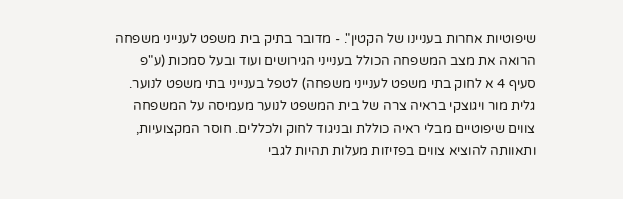שיפוטיות אחרות בעניינו של הקטין". - מדובר בתיק בית משפט לענייני משפחה הרואה את מצב המשפחה הכולל בענייני הגירושים ועוד ובעל סמכות (ע"פ סעיף 4 א לחוק בתי משפט לענייני משפחה) לטפל בענייני בתי משפט לנוער. גלית מור ויגוצקי בראיה צרה של בית המשפט לנוער מעמיסה על המשפחה צווים שיפוטיים מבלי ראיה כוללת ובניגוד לחוק ולכללים. חוסר המקצועיות, ותאוותה להוציא צווים בפזיזות מעלות תהיות לגבי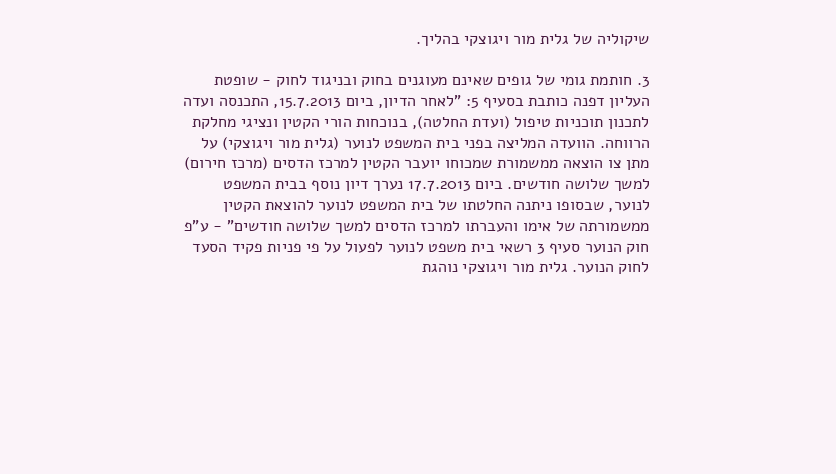שיקוליה של גלית מור ויגוצקי בהליך.

3. חותמת גומי של גופים שאינם מעוגנים בחוק ובניגוד לחוק - שופטת העליון דפנה כותבת בסעיף 5: "לאחר הדיון, ביום 15.7.2013, התכנסה ועדה לתכנון תוכניות טיפול (ועדת החלטה), בנוכחות הורי הקטין ונציגי מחלקת הרווחה. הוועדה המליצה בפני בית המשפט לנוער (גלית מור ויגוצקי) על מתן צו הוצאה ממשמורת שמכוחו יועבר הקטין למרכז הדסים (מרכז חירום) למשך שלושה חודשים. ביום 17.7.2013 נערך דיון נוסף בבית המשפט לנוער, שבסופו ניתנה החלטתו של בית המשפט לנוער להוצאת הקטין ממשמורתה של אימו והעברתו למרכז הדסים למשך שלושה חודשים" - ע"פ חוק הנוער סעיף 3 רשאי בית משפט לנוער לפעול על פי פניות פקיד הסעד לחוק הנוער. גלית מור ויגוצקי נוהגת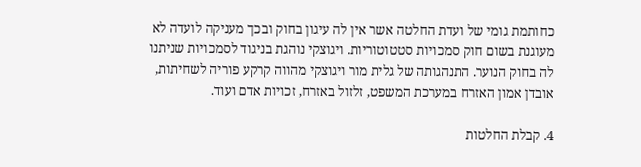כחותמת גומי של ועדת החלטה אשר אין לה עיגון בחוק ובכך מעניקה לועדה לא מעוגנת בשום חוק סמכויות סטטוטוריות. ויגוצקי נוהגת בניגוד לסמכויות שניתנו לה בחוק הנוער. התנהגותה של גלית מור ויגוצקי מהווה קרקע פוריה לשחיתות, אובדן אמון האזרח במערכת המשפט, זלזול באזרח, זכויות אדם ועוד.

4. קבלת החלטות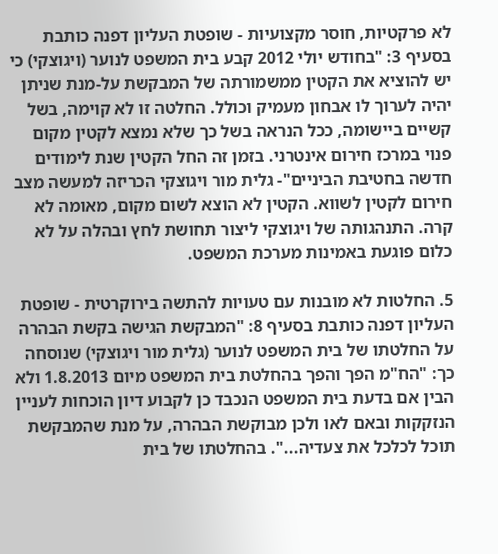לא פרקטיות, חוסר מקצועיות - שופטת העליון דפנה כותבת בסעיף 3: "בחודש יולי 2012 קבע בית המשפט לנוער (ויגוצקי) כי יש להוציא את הקטין ממשמורתה של המבקשת על-מנת שניתן יהיה לערוך לו אבחון מעמיק וכולל. החלטה זו לא קוימה, בשל קשיים ביישומה, ככל הנראה בשל כך שלא נמצא לקטין מקום פנוי במרכז חירום אינטרני. בזמן זה החל הקטין שנת לימודים חדשה בחטיבת הביניים"- גלית מור ויגוצקי הכריזה למעשה מצב חירום לקטין לשווא. הקטין לא הוצא לשום מקום, מאומה לא קרה. התנהגותה של ויגוצקי ליצור תחושת לחץ ובהלה על לא כלום פוגעת באמינות מערכת המשפט.

5. החלטות לא מובנות עם טעויות להתשה בירוקרטית - שופטת העליון דפנה כותבת בסעיף 8: "המבקשת הגישה בקשת הבהרה על החלטתו של בית המשפט לנוער (גלית מור ויגוצקי) שנוסחה כך: "הח"מ הפך והפך בהחלטת בית המשפט מיום 1.8.2013 ולא הבין אם בדעת בית המשפט הנכבד כן לקבוע דיון הוכחות לעניין הנזקקות ובאם לאו ולכן מבוקשת הבהרה, על מנת שהמבקשת תוכל לכלכל את צעדיה...". בהחלטתו של בית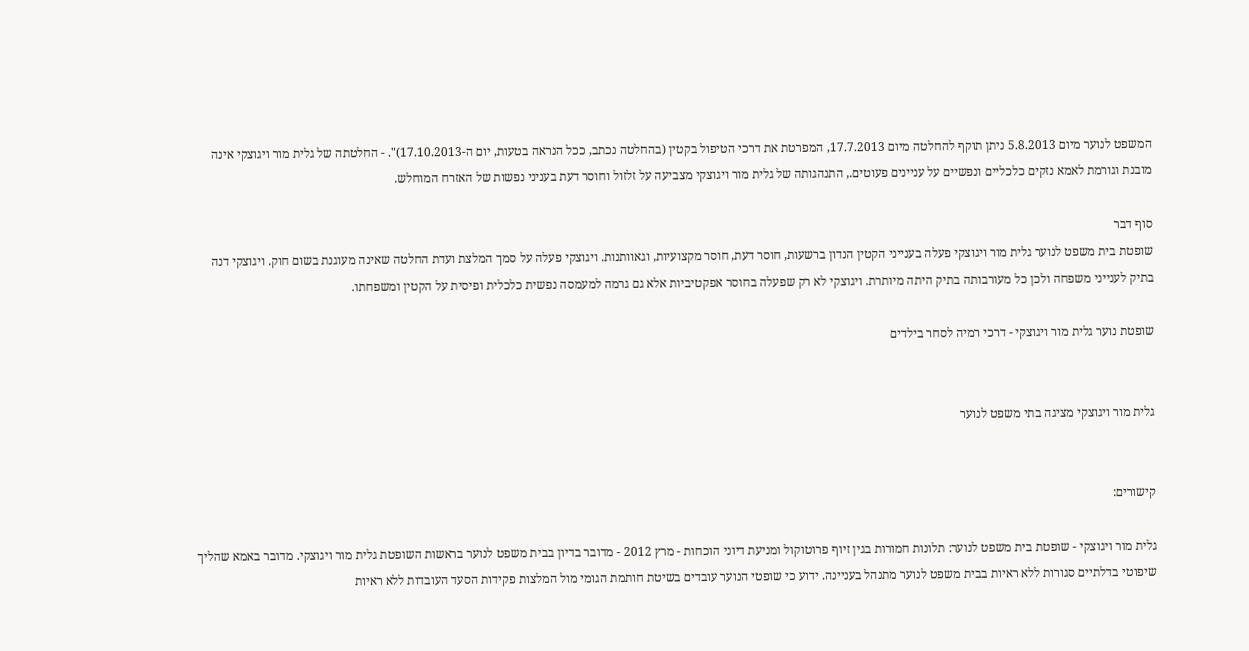המשפט לנוער מיום 5.8.2013 ניתן תוקף להחלטה מיום 17.7.2013, המפרטת את דרכי הטיפול בקטין (בהחלטה נכתב, ככל הנראה בטעות, יום ה-17.10.2013)". - החלטתה של גלית מור ויגוצקי אינה מובנת וגורמת לאמא נזקים כלכליים ונפשיים על עניינים פעוטים., התנהגותה של גלית מור ויגוצקי מצביעה על זלזול וחוסר דעת בעניני נפשות של האזרח המוחלש.

סוף דבר
שופטת בית משפט לנוער גלית מור ויגוצקי פעלה בענייני הקטין הנדון ברשעות, חוסר דעת, חוסר מקצועיות, וגאוותנות. ויגוצקי פעלה על סמך המלצת ועדת החלטה שאינה מעוגנת בשום חוק. ויגוצקי דנה בתיק לענייני משפחה ולכן כל מעורבותה בתיק היתה מיותרת. ויגוצקי לא רק שפעלה בחוסר אפקטיביות אלא גם גרמה למעמסה נפשית כלכלית ופיסית על הקטין ומשפחתו.

שופטת נוער גלית מור ויגוצקי - דרכי רמיה לסחר בילדים


גלית מור ויגוצקי מציגה בתי משפט לנוער


קישורים:

גלית מור ויגוצקי - שופטת בית משפט לנוער: תלונות חמורות בגין זיוף פרוטוקול ומניעת דיוני הוכחות - מרץ 2012 - מדובר בדיון בבית משפט לנוער בראשות השופטת גלית מור ויגוצקי. מדובר באמא שהליך שיפוטי בדלתיים סגורות ללא ראיות בבית משפט לנוער מתנהל בעניינה. ידוע כי שופטי הנוער עובדים בשיטת חותמת הגומי מול המלצות פקידות הסעד העובדות ללא ראיות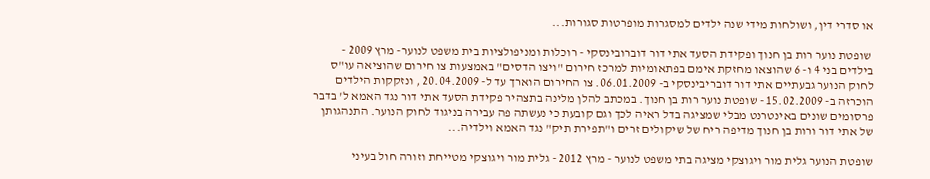או סדרי דין, ושולחות מידי שנה ילדים למסגרות מופרטות סגורות...

 שופטת נוער רות בן חנוך ופקידת הסעד אתי דור דוברובינסקי - רוכלות ומניפולציות בית משפט לנוער- מרץ 2009 - בילדים בני 4 ו- 6 שהוצאו מחזקת אימם בפתאומיות למרכז חירום "ויצו הדסים" באמצעות צו חירום שהוציאה עו"ס לחוק הנוער גבעתיים אתי דור דובריבינסקי ב- 06.01.2009. צו החירום הוארך עד ל- 20.04.2009 , ונזקקות הילדים הוכרזה ב- 15.02.2009 - שופטת נוער רות בן חנוך. במכתב להלן מלינה בתצהיר פקידת הסעד אתי דור נגד האמא ל' בדבר פרסומים שונים באינטרנט מבלי שמציגה בדל ראיה לכך וגם קובעת כי נעשתה פה עבירה בניגוד לחוק הנוער. התנהגותן של אתי דור ורות בן חנוך מדיפה ריח של שיקולים זרים ו"תפירת תיק" נגד האמא וילדיה...

שופטת הנוער גלית מור ויגוצקי מציגה בתי משפט לנוער - מרץ 2012 - גלית מור ויגוצקי מטייחת וזורה חול בעיני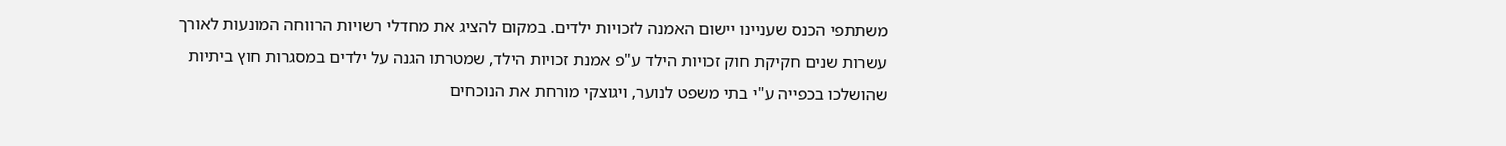משתתפי הכנס שעניינו יישום האמנה לזכויות ילדים. במקום להציג את מחדלי רשויות הרווחה המונעות לאורך עשרות שנים חקיקת חוק זכויות הילד ע"פ אמנת זכויות הילד, שמטרתו הגנה על ילדים במסגרות חוץ ביתיות שהושלכו בכפייה ע"י בתי משפט לנוער, ויגוצקי מורחת את הנוכחים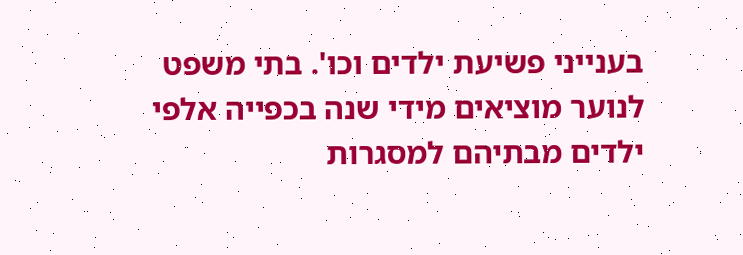בענייני פשיעת ילדים וכו'. בתי משפט לנוער מוציאים מידי שנה בכפייה אלפי ילדים מבתיהם למסגרות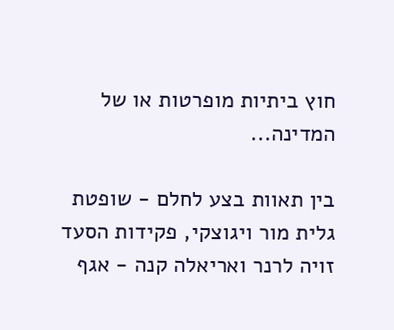חוץ ביתיות מופרטות או של המדינה...

בין תאוות בצע לחלם - שופטת גלית מור ויגוצקי, פקידות הסעד זויה לרנר ואריאלה קנה - אגף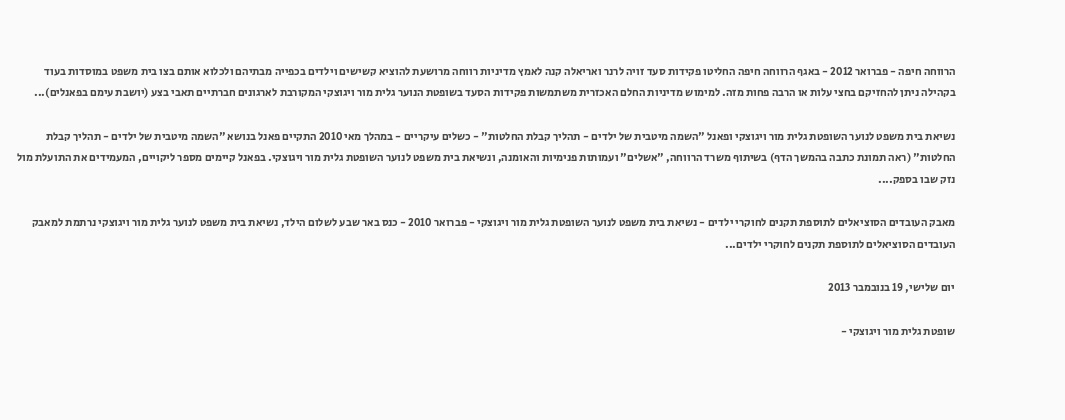הרווחה חיפה - פברואר 2012 - באגף הרווחה חיפה החליטו פקידות סעד זויה לרנר ואריאלה קנה לאמץ מדיניות רווחה מרושעת להוציא קשישים וילדים בכפייה מבתיהם ולכלוא אותם בצו בית משפט במוסדות בעוד בקהילה ניתן להחזיקם בחצי עלות או הרבה פחות מזה. למימוש מדיניות החלם האכזרית משתמשות פקידות הסעד בשופטת הנוער גלית מור ויגוצקי המקורבת לארגונים חברתיים תאבי בצע (יושבת עימם בפאנלים)...

נשיאת בית משפט לנוער השופטת גלית מור ויגוצקי ופאנל "השמה מיטבית של ילדים - תהליך קבלת החלטות" - כשלים עיקריים - במהלך מאי 2010 התקיים פאנל בנושא "השמה מיטבית של ילדים - תהליך קבלת החלטות" (ראה תמונת כתבה בהמשך הדף) בשיתוף משרד הרווחה, "אשלים" ועמותות פנימיות והאומנה, ונשיאת בית משפט לנוער השופטת גלית מור ויגוצקי. בפאנל קיימים מספר ליקויים, המעמידים את התועלת מול נזק שבו בספק....

מאבק העובדים הסוציאלים לתוספת תקנים לחוקרי ילדים - נשיאת בית משפט לנוער השופטת גלית מור ויגוצקי - פברואר 2010 - כנס באר שבע לשלום הילד, נשיאת בית משפט לנוער גלית מור ויגוצקי נרתמת למאבק העובדים הסוציאלים לתוספת תקנים לחוקרי ילדים...

יום שלישי, 19 בנובמבר 2013

שופטת גלית מור ויגוצקי -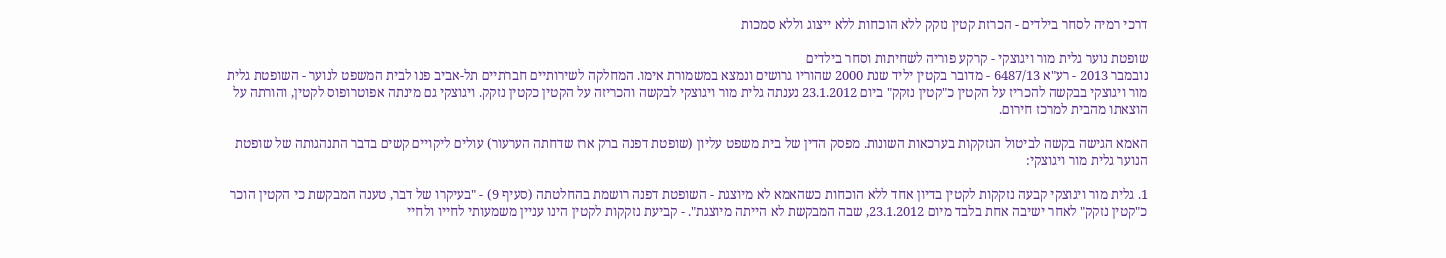דרכי רמיה לסחר בילדים - הכרזת קטין נזקק ללא הוכחות ללא ייצוג וללא סמכות

שופטת נוער גלית מור ויגוצקי - קרקע פוריה לשחיתות וסחר בילדים
נובמבר 2013 - רע"א 6487/13 - מדובר בקטין יליד שנת 2000 שהוריו גרושים ונמצא במשמורת אימו. המחלקה לשירותיים חברתיים תל-אביב פנו לבית המשפט לנוער - השופטת גלית מור ויגוצקי בבקשה להכריז על הקטין כ"קטין נזקק" ביום 23.1.2012 נענתה גלית מור ויגוצקי לבקשה והכריזה על הקטין כקטין נזקק. ויגוצקי גם מינתה אפוטרופוס לקטין, והורתה על הוצאתו מהבית למרכז חירום.

האמא הגישה בקשה לביטול הנזקקות בערכאות השונות. מפסק הדין של בית משפט עליון (שופטת דפנה ברק ארז שדחתה הערעור) עולים ליקויים קשים בדבר התנהגותה של שופטת הנוער גלית מור ויגוצקי:

1. גלית מור ויגוצקי קבעה נזקקות לקטין בדיון אחד ללא הוכחות כשהאמא לא מיוצגת - השופטת דפנה רושמת בהחלטתה (סעיף 9) - "בעיקרו של דבר, טענה המבקשת כי הקטין הוכר כ"קטין נזקק" לאחר ישיבה אחת בלבד מיום 23.1.2012, שבה המבקשת לא הייתה מיוצגת". - קביעת נזקקות לקטין הינו עניין משמעותי לחייו ולחיי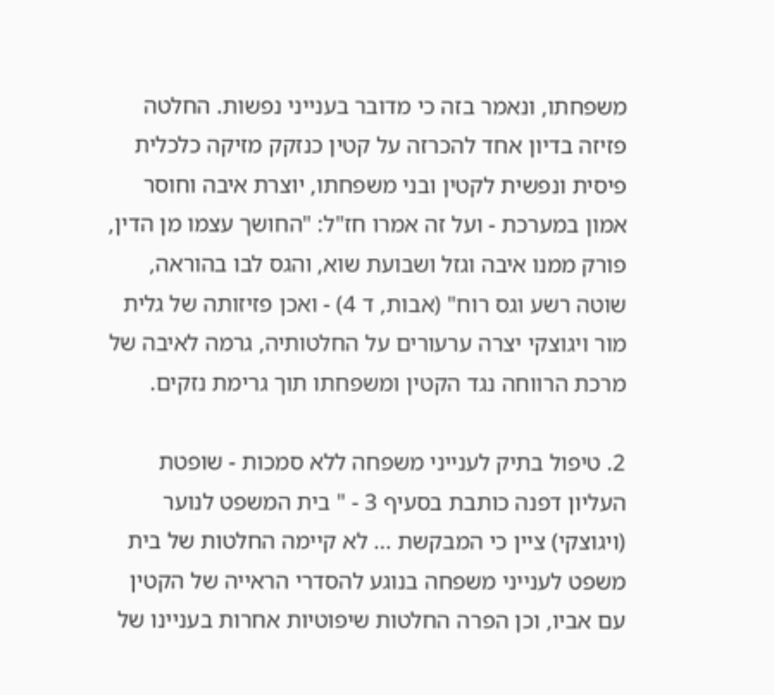משפחתו, ונאמר בזה כי מדובר בענייני נפשות. החלטה פזיזה בדיון אחד להכרזה על קטין כנזקק מזיקה כלכלית פיסית ונפשית לקטין ובני משפחתו, יוצרת איבה וחוסר אמון במערכת - ועל זה אמרו חז"ל: "החושך עצמו מן הדין, פורק ממנו איבה וגזל ושבועת שוא, והגס לבו בהוראה, שוטה רשע וגס רוח" (אבות, ד 4) - ואכן פזיזותה של גלית מור ויגוצקי יצרה ערעורים על החלטותיה, גרמה לאיבה של מרכת הרווחה נגד הקטין ומשפחתו תוך גרימת נזקים.

2. טיפול בתיק לענייני משפחה ללא סמכות - שופטת העליון דפנה כותבת בסעיף 3 - " בית המשפט לנוער (ויגוצקי) ציין כי המבקשת ... לא קיימה החלטות של בית משפט לענייני משפחה בנוגע להסדרי הראייה של הקטין עם אביו, וכן הפרה החלטות שיפוטיות אחרות בעניינו של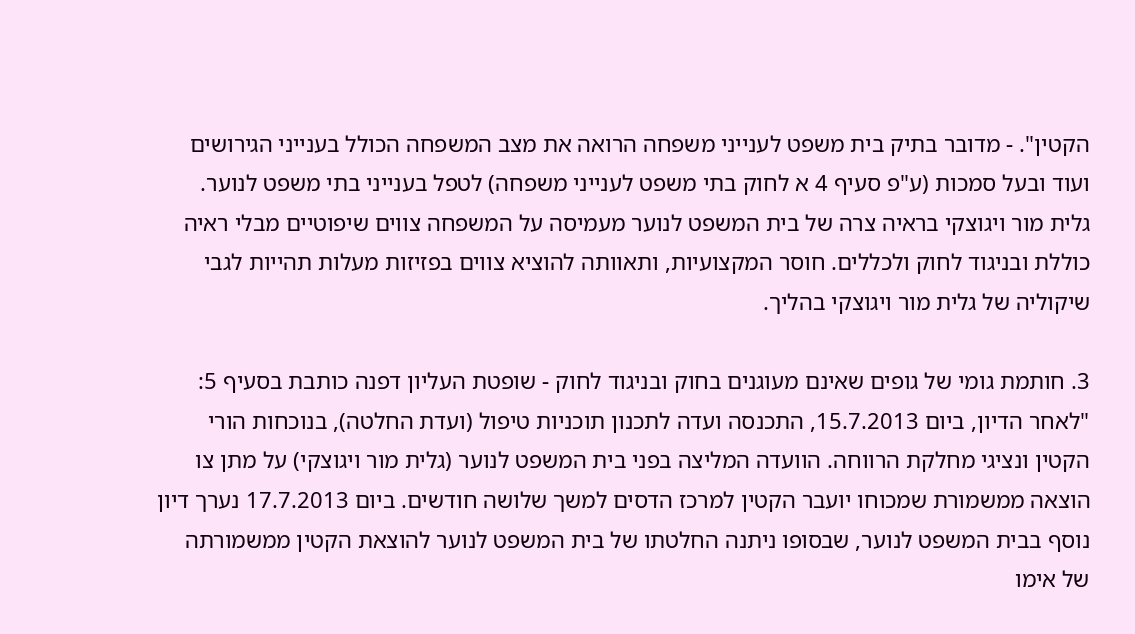הקטין". - מדובר בתיק בית משפט לענייני משפחה הרואה את מצב המשפחה הכולל בענייני הגירושים ועוד ובעל סמכות (ע"פ סעיף 4 א לחוק בתי משפט לענייני משפחה) לטפל בענייני בתי משפט לנוער. גלית מור ויגוצקי בראיה צרה של בית המשפט לנוער מעמיסה על המשפחה צווים שיפוטיים מבלי ראיה כוללת ובניגוד לחוק ולכללים. חוסר המקצועיות, ותאוותה להוציא צווים בפזיזות מעלות תהייות לגבי שיקוליה של גלית מור ויגוצקי בהליך.

3. חותמת גומי של גופים שאינם מעוגנים בחוק ובניגוד לחוק - שופטת העליון דפנה כותבת בסעיף 5: "לאחר הדיון, ביום 15.7.2013, התכנסה ועדה לתכנון תוכניות טיפול (ועדת החלטה), בנוכחות הורי הקטין ונציגי מחלקת הרווחה. הוועדה המליצה בפני בית המשפט לנוער (גלית מור ויגוצקי) על מתן צו הוצאה ממשמורת שמכוחו יועבר הקטין למרכז הדסים למשך שלושה חודשים. ביום 17.7.2013 נערך דיון נוסף בבית המשפט לנוער, שבסופו ניתנה החלטתו של בית המשפט לנוער להוצאת הקטין ממשמורתה של אימו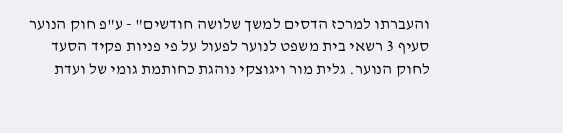והעברתו למרכז הדסים למשך שלושה חודשים" - ע"פ חוק הנוער סעיף 3 רשאי בית משפט לנוער לפעול על פי פניות פקיד הסעד לחוק הנוער. גלית מור ויגוצקי נוהגת כחותמת גומי של ועדת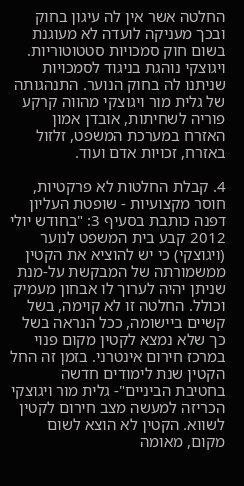החלטה אשר אין לה עיגון בחוק ובכך מעניקה לועדה לא מעוגנת בשום חוק סמכויות סטטוטוריות. ויגוצקי נוהגת בניגוד לסמכויות שניתנו לה בחוק הנוער. התנהגותה של גלית מור ויגוצקי מהווה קרקע פוריה לשחיתות, אובדן אמון האזרח במערכת המשפט, זלזול באזרח, זכויות אדם ועוד.

4. קבלת החלטות לא פרקטיות, חוסר מקצועיות - שופטת העליון דפנה כותבת בסעיף 3: "בחודש יולי 2012 קבע בית המשפט לנוער (ויגוצקי) כי יש להוציא את הקטין ממשמורתה של המבקשת על-מנת שניתן יהיה לערוך לו אבחון מעמיק וכולל. החלטה זו לא קוימה, בשל קשיים ביישומה, ככל הנראה בשל כך שלא נמצא לקטין מקום פנוי במרכז חירום אינטרני. בזמן זה החל הקטין שנת לימודים חדשה בחטיבת הביניים"- גלית מור ויגוצקי הכריזה למעשה מצב חירום לקטין לשווא. הקטין לא הוצא לשום מקום, מאומה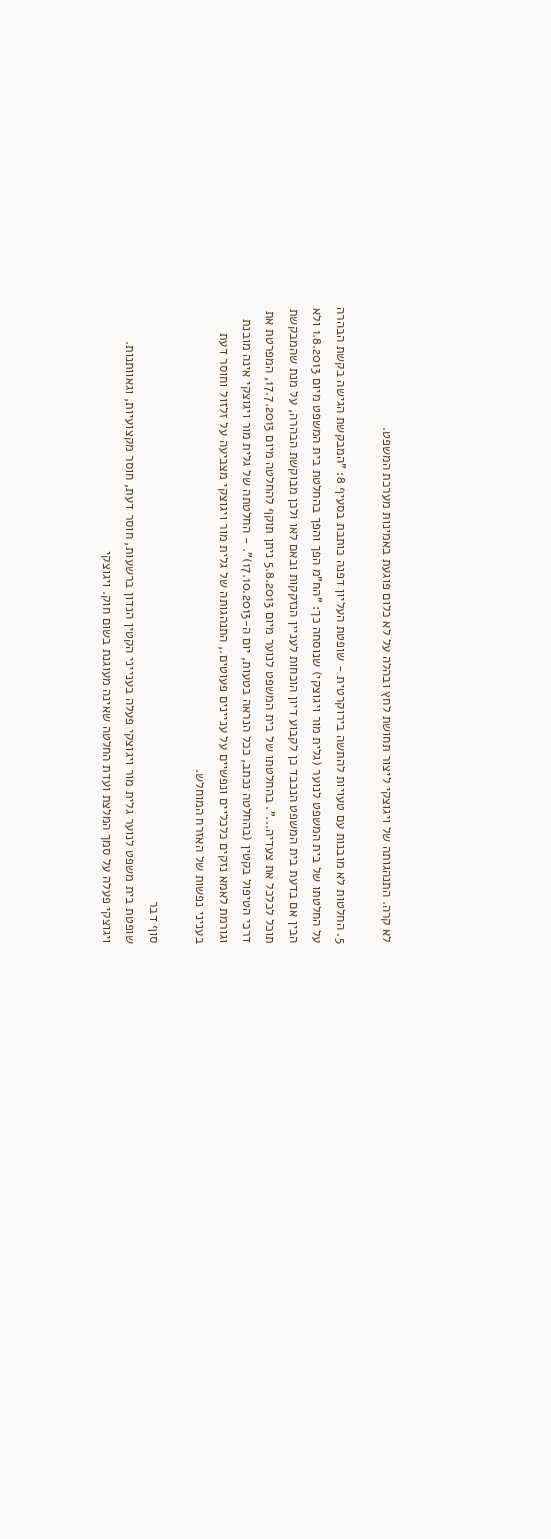לא קרה. התנהגותה של ויגוצקי ליצור תחושת לחץ ובהלה על לא כלום פוגעת באמינות מערכת המשפט.

5. החלטות לא מובנות עם טעויות להתשה בירוקרטית - שופטת העליון דפנה כותבת בסעיף 8: "המבקשת הגישה בקשת הבהרה על החלטתו של בית המשפט לנוער (גלית מור ויגוצקי) שנוסחה כך: "הח"מ הפך והפך בהחלטת בית המשפט מיום 1.8.2013 ולא הבין אם בדעת בית המשפט הנכבד כן לקבוע דיון הוכחות לעניין הנזקקות ובאם לאו ולכן מבוקשת הבהרה, על מנת שהמבקשת תוכל לכלכל את צעדיה...". בהחלטתו של בית המשפט לנוער מיום 5.8.2013 ניתן תוקף להחלטה מיום 17.7.2013, המפרטת את דרכי הטיפול בקטין (בהחלטה נכתב, ככל הנראה בטעות, יום ה-17.10.2013)". - החלטתה של גלית מור ויגוצקי אינה מובנת וגורמת לאמא נזקים כלכליים ונפשיים על עניינים פעוטים., התנהגותה של גלית מור ויגוצקי מצביעה על זלזול וחוסר דעת בעניני נפשות של האזרח המוחלש.

סוף דבר
שופטת בית משפט לנוער גלית מור ויגוצקי פעלה בענייני הקטין הנדון ברשעות, חוסר דעת, חוסר מקצועיות, וגאוותנות. ויגוצקי פעלה על סמך המלצת ועדת החלטה שאינה מעוגנת בשום חוק. ויגוצקי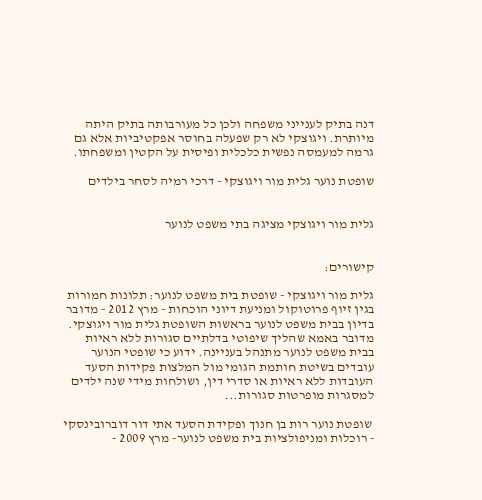דנה בתיק לענייני משפחה ולכן כל מעורבותה בתיק היתה מיותרת. ויגוצקי לא רק שפעלה בחוסר אפקטיביות אלא גם גרמה למעמסה נפשית כלכלית ופיסית על הקטין ומשפחתו.

שופטת נוער גלית מור ויגוצקי - דרכי רמיה לסחר בילדים


גלית מור ויגוצקי מציגה בתי משפט לנוער


קישורים:

גלית מור ויגוצקי - שופטת בית משפט לנוער: תלונות חמורות בגין זיוף פרוטוקול ומניעת דיוני הוכחות - מרץ 2012 - מדובר בדיון בבית משפט לנוער בראשות השופטת גלית מור ויגוצקי. מדובר באמא שהליך שיפוטי בדלתיים סגורות ללא ראיות בבית משפט לנוער מתנהל בעניינה. ידוע כי שופטי הנוער עובדים בשיטת חותמת הגומי מול המלצות פקידות הסעד העובדות ללא ראיות או סדרי דין, ושולחות מידי שנה ילדים למסגרות מופרטות סגורות...

 שופטת נוער רות בן חנוך ופקידת הסעד אתי דור דוברובינסקי - רוכלות ומניפולציות בית משפט לנוער- מרץ 2009 -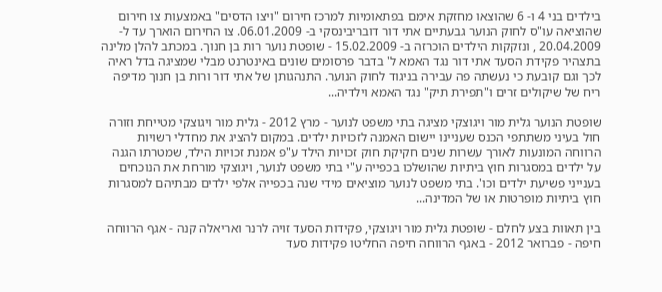בילדים בני 4 ו- 6 שהוצאו מחזקת אימם בפתאומיות למרכז חירום "ויצו הדסים" באמצעות צו חירום שהוציאה עו"ס לחוק הנוער גבעתיים אתי דור דובריבינסקי ב- 06.01.2009. צו החירום הוארך עד ל- 20.04.2009 , ונזקקות הילדים הוכרזה ב- 15.02.2009 - שופטת נוער רות בן חנוך. במכתב להלן מלינה בתצהיר פקידת הסעד אתי דור נגד האמא ל' בדבר פרסומים שונים באינטרנט מבלי שמציגה בדל ראיה לכך וגם קובעת כי נעשתה פה עבירה בניגוד לחוק הנוער. התנהגותן של אתי דור ורות בן חנוך מדיפה ריח של שיקולים זרים ו"תפירת תיק" נגד האמא וילדיה...

שופטת הנוער גלית מור ויגוצקי מציגה בתי משפט לנוער - מרץ 2012 - גלית מור ויגוצקי מטייחת וזורה חול בעיני משתתפי הכנס שעניינו יישום האמנה לזכויות ילדים. במקום להציג את מחדלי רשויות הרווחה המונעות לאורך עשרות שנים חקיקת חוק זכויות הילד ע"פ אמנת זכויות הילד, שמטרתו הגנה על ילדים במסגרות חוץ ביתיות שהושלכו בכפייה ע"י בתי משפט לנוער, ויגוצקי מורחת את הנוכחים בענייני פשיעת ילדים וכו'. בתי משפט לנוער מוציאים מידי שנה בכפייה אלפי ילדים מבתיהם למסגרות חוץ ביתיות מופרטות או של המדינה...

בין תאוות בצע לחלם - שופטת גלית מור ויגוצקי, פקידות הסעד זויה לרנר ואריאלה קנה - אגף הרווחה חיפה - פברואר 2012 - באגף הרווחה חיפה החליטו פקידות סעד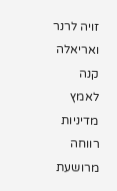זויה לרנר ואריאלה קנה לאמץ מדיניות רווחה מרושעת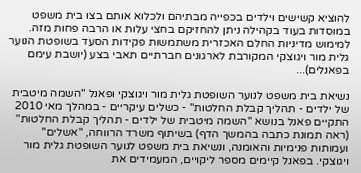להוציא קשישים וילדים בכפייה מבתיהם ולכלוא אותם בצו בית משפט במוסדות בעוד בקהילה ניתן להחזיקם בחצי עלות או הרבה פחות מזה. למימוש מדיניות החלם האכזרית משתמשות פקידות הסעד בשופטת הנוער גלית מור ויגוצקי המקורבת לארגונים חברתיים תאבי בצע (יושבת עימם בפאנלים)...

נשיאת בית משפט לנוער השופטת גלית מור ויגוצקי ופאנל "השמה מיטבית של ילדים - תהליך קבלת החלטות" - כשלים עיקריים - במהלך מאי 2010 התקיים פאנל בנושא "השמה מיטבית של ילדים - תהליך קבלת החלטות" (ראה תמונת כתבה בהמשך הדף) בשיתוף משרד הרווחה, "אשלים" ועמותות פנימיות והאומנה, ונשיאת בית משפט לנוער השופטת גלית מור ויגוצקי. בפאנל קיימים מספר ליקויים, המעמידים את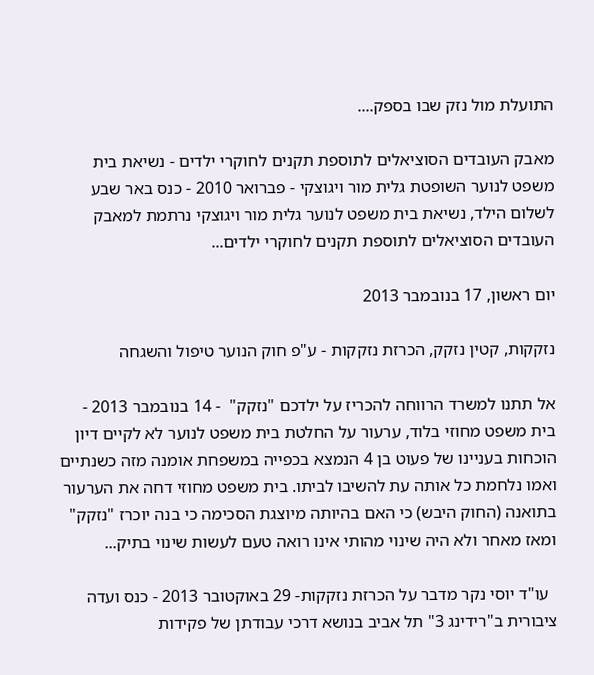התועלת מול נזק שבו בספק....

מאבק העובדים הסוציאלים לתוספת תקנים לחוקרי ילדים - נשיאת בית משפט לנוער השופטת גלית מור ויגוצקי - פברואר 2010 - כנס באר שבע לשלום הילד, נשיאת בית משפט לנוער גלית מור ויגוצקי נרתמת למאבק העובדים הסוציאלים לתוספת תקנים לחוקרי ילדים...

יום ראשון, 17 בנובמבר 2013

נזקקות, קטין נזקק, הכרזת נזקקות - ע"פ חוק הנוער טיפול והשגחה

אל תתנו למשרד הרווחה להכריז על ילדכם "נזקק"  - 14 בנובמבר 2013 - בית משפט מחוזי בלוד, ערעור על החלטת בית משפט לנוער לא לקיים דיון הוכחות בעניינו של פעוט בן 4 הנמצא בכפייה במשפחת אומנה מזה כשנתיים ואמו נלחמת כל אותה עת להשיבו לביתו. בית משפט מחוזי דחה את הערעור בתואנה (החוק היבש) כי האם בהיותה מיוצגת הסכימה כי בנה יוכרז "נזקק" ומאז מאחר ולא היה שינוי מהותי אינו רואה טעם לעשות שינוי בתיק...

  עו"ד יוסי נקר מדבר על הכרזת נזקקות- 29 באוקטובר 2013 - כנס ועדה ציבורית ב"רידינג 3" תל אביב בנושא דרכי עבודתן של פקידות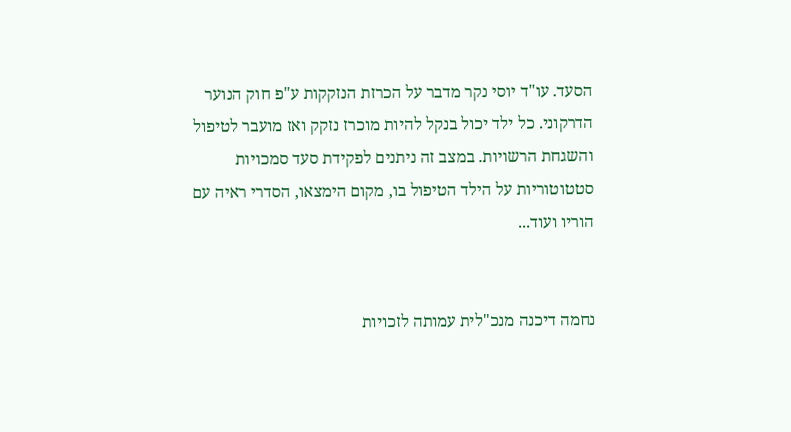הסעד. עו"ד יוסי נקר מדבר על הכרזת הנזקקות ע"פ חוק הנוער הדרקוני. כל ילד יכול בנקל להיות מוכרז נזקק ואז מועבר לטיפול והשגחת הרשויות. במצב זה ניתנים לפקידת סעד סמכויות סטטוטוריות על הילד הטיפול בו, מקום הימצאו, הסדרי ראיה עם הוריו ועוד...


נחמה דיכנה מנכ"לית עמותה לזכויות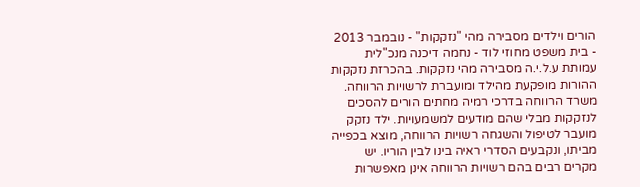הורים וילדים מסבירה מהי "נזקקות" - נובמבר 2013 - בית משפט מחוזי לוד - נחמה דיכנה מנכ"לית עמותת ע.ל.י.ה מסבירה מהי נזקקות. בהכרזת נזקקות ההורות מופקעת מהילד ומועברת לרשויות הרווחה. משרד הרווחה בדרכי רמיה מחתים הורים להסכים לנזקקות מבלי שהם מודעים למשמעויות. ילד נזקק מועבר לטיפול והשגחה רשויות הרווחה, מוצא בכפייה מביתו, ונקבעים הסדרי ראיה בינו לבין הוריו. יש מקרים רבים בהם רשויות הרווחה אינן מאפשרות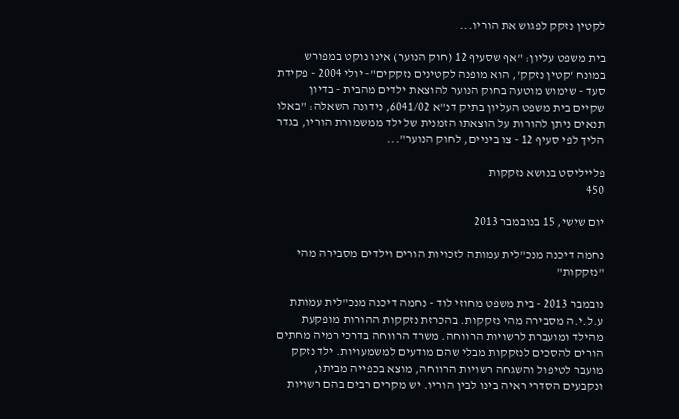לקטין נזקק לפגוש את הוריו...

בית משפט עליון: "אף שסעיף 12 (חוק הנוער) אינו נוקט במפורש במונח 'קטין נזקק', הוא מופנה לקטינים נזקקים"- יולי 2004 - פקידת סעד - שימוש מוטעה בחוק הנוער להוצאת ילדים מהבית - בדיון שקיים בית משפט העליון בתיק דנ"א 6041/02, נידונה השאלה: "באלו תנאים ניתן להורות על הוצאתו הזמנית של ילד ממשמורת הוריו, בגדר הליך לפי סעיף 12 - צו ביניים, לחוק הנוער"...

פלייליסט בנושא נזקקות
450

יום שישי, 15 בנובמבר 2013

נחמה דיכנה מנכ"לית עמותה לזכויות הורים וילדים מסבירה מהי "נזקקות"

נובמבר 2013 - בית משפט מחוזי לוד - נחמה דיכנה מנכ"לית עמותת ע.ל.י.ה מסבירה מהי נזקקות. בהכרזת נזקקות ההורות מופקעת מהילד ומועברת לרשויות הרווחה. משרד הרווחה בדרכי רמיה מחתים הורים להסכים לנזקקות מבלי שהם מודעים למשמעויות. ילד נזקק מועבר לטיפול והשגחה רשויות הרווחה, מוצא בכפייה מביתו, ונקבעים הסדרי ראיה בינו לבין הוריו. יש מקרים רבים בהם רשויות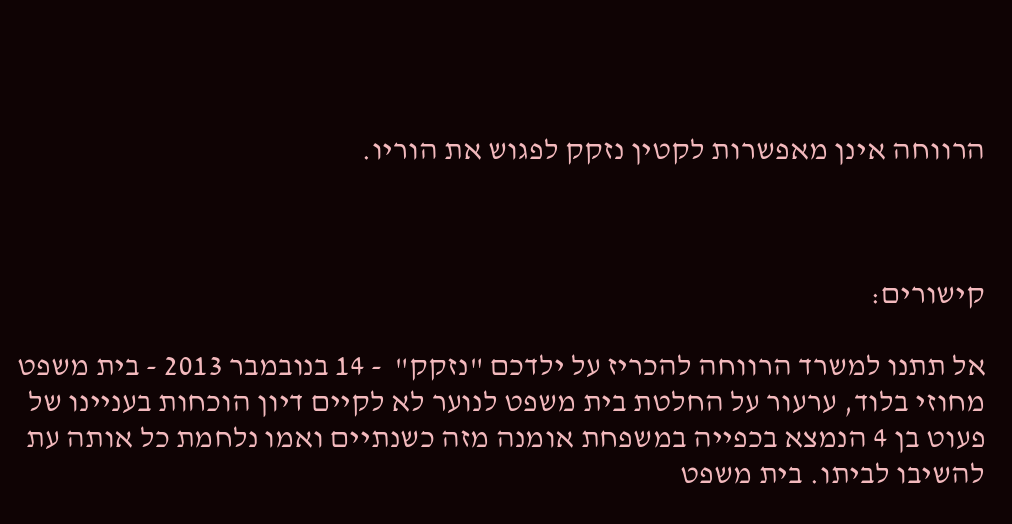הרווחה אינן מאפשרות לקטין נזקק לפגוש את הוריו.



קישורים:

אל תתנו למשרד הרווחה להכריז על ילדכם "נזקק"  - 14 בנובמבר 2013 - בית משפט מחוזי בלוד, ערעור על החלטת בית משפט לנוער לא לקיים דיון הוכחות בעניינו של פעוט בן 4 הנמצא בכפייה במשפחת אומנה מזה כשנתיים ואמו נלחמת כל אותה עת להשיבו לביתו. בית משפט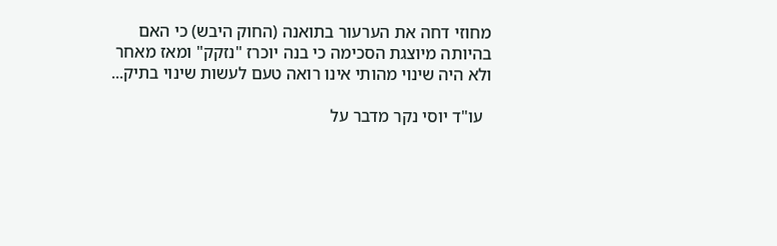מחוזי דחה את הערעור בתואנה (החוק היבש) כי האם בהיותה מיוצגת הסכימה כי בנה יוכרז "נזקק" ומאז מאחר ולא היה שינוי מהותי אינו רואה טעם לעשות שינוי בתיק...

  עו"ד יוסי נקר מדבר על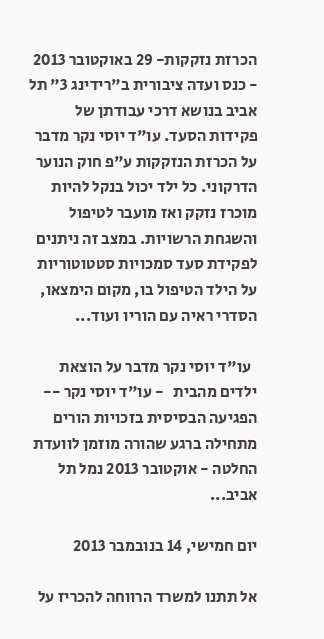הכרזת נזקקות- 29 באוקטובר 2013 - כנס ועדה ציבורית ב"רידינג 3" תל אביב בנושא דרכי עבודתן של פקידות הסעד. עו"ד יוסי נקר מדבר על הכרזת הנזקקות ע"פ חוק הנוער הדרקוני. כל ילד יכול בנקל להיות מוכרז נזקק ואז מועבר לטיפול והשגחת הרשויות. במצב זה ניתנים לפקידת סעד סמכויות סטטוטוריות על הילד הטיפול בו, מקום הימצאו, הסדרי ראיה עם הוריו ועוד...

  עו"ד יוסי נקר מדבר על הוצאת ילדים מהבית   - עו"ד יוסי נקר -- הפגיעה הבסיסית בזכויות הורים מתחילה ברגע שהורה מוזמן לוועדת החלטה - אוקטובר 2013 נמל תל אביב...

יום חמישי, 14 בנובמבר 2013

אל תתנו למשרד הרווחה להכריז על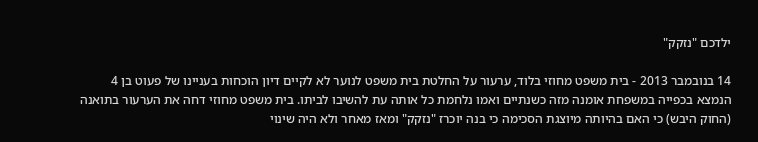ילדכם "נזקק"

14 בנובמבר 2013 - בית משפט מחוזי בלוד, ערעור על החלטת בית משפט לנוער לא לקיים דיון הוכחות בעניינו של פעוט בן 4 הנמצא בכפייה במשפחת אומנה מזה כשנתיים ואמו נלחמת כל אותה עת להשיבו לביתו. בית משפט מחוזי דחה את הערעור בתואנה (החוק היבש) כי האם בהיותה מיוצגת הסכימה כי בנה יוכרז "נזקק" ומאז מאחר ולא היה שינוי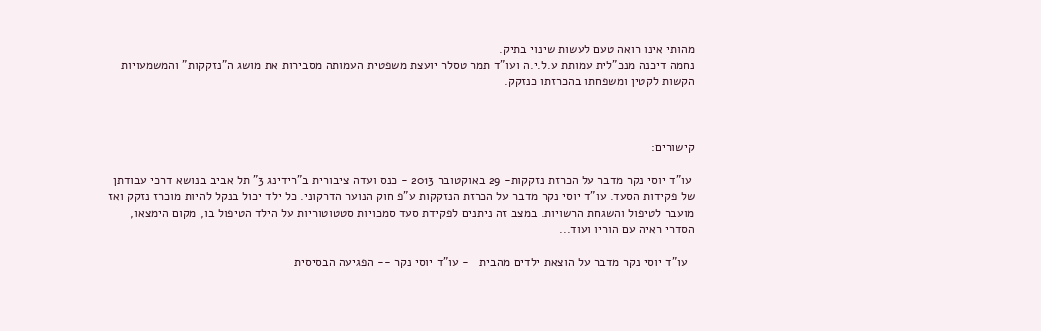מהותי אינו רואה טעם לעשות שינוי בתיק.
נחמה דיכנה מנכ"לית עמותת ע.ל.י.ה ועו"ד תמר טסלר יועצת משפטית העמותה מסבירות את מושג ה"נזקקות" והמשמעויות הקשות לקטין ומשפחתו בהכרזתו כנזקק.



קישורים:

 עו"ד יוסי נקר מדבר על הכרזת נזקקות- 29 באוקטובר 2013 - כנס ועדה ציבורית ב"רידינג 3" תל אביב בנושא דרכי עבודתן של פקידות הסעד. עו"ד יוסי נקר מדבר על הכרזת הנזקקות ע"פ חוק הנוער הדרקוני. כל ילד יכול בנקל להיות מוכרז נזקק ואז מועבר לטיפול והשגחת הרשויות. במצב זה ניתנים לפקידת סעד סמכויות סטטוטוריות על הילד הטיפול בו, מקום הימצאו, הסדרי ראיה עם הוריו ועוד...

  עו"ד יוסי נקר מדבר על הוצאת ילדים מהבית   - עו"ד יוסי נקר -- הפגיעה הבסיסית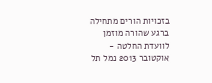בזכויות הורים מתחילה ברגע שהורה מוזמן לוועדת החלטה - אוקטובר 2013 נמל תל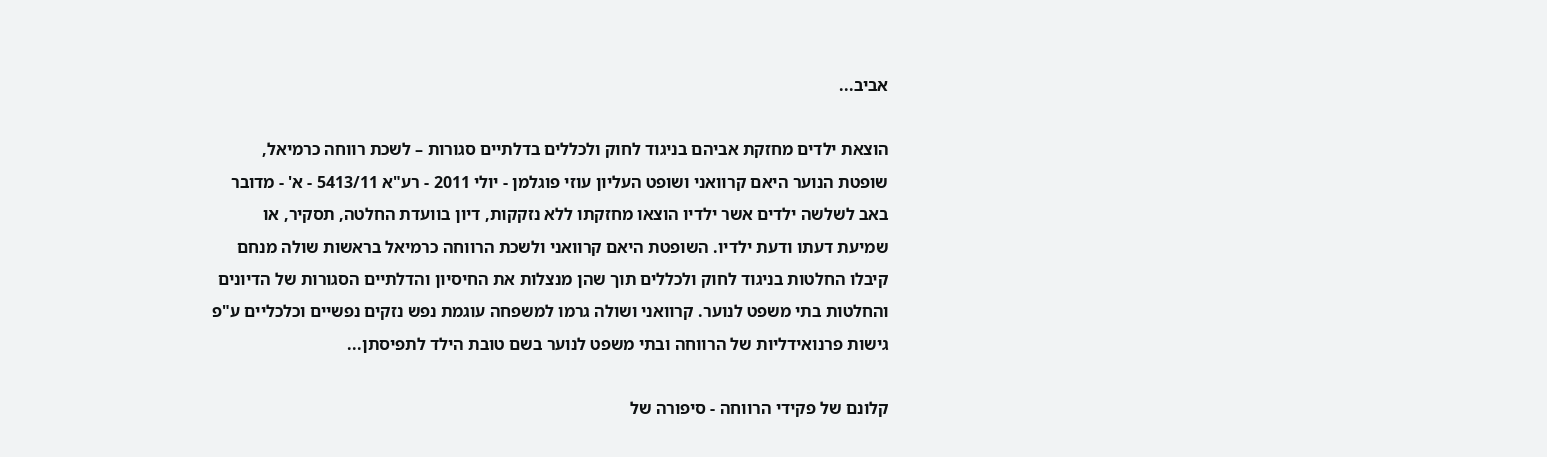אביב...

הוצאת ילדים מחזקת אביהם בניגוד לחוק ולכללים בדלתיים סגורות – לשכת רווחה כרמיאל, שופטת הנוער היאם קרוואני ושופט העליון עוזי פוגלמן - יולי 2011 - רע"א 5413/11 - א' - מדובר באב לשלשה ילדים אשר ילדיו הוצאו מחזקתו ללא נזקקות, דיון בוועדת החלטה, תסקיר, או שמיעת דעתו ודעת ילדיו. השופטת היאם קרוואני ולשכת הרווחה כרמיאל בראשות שולה מנחם קיבלו החלטות בניגוד לחוק ולכללים תוך שהן מנצלות את החיסיון והדלתיים הסגורות של הדיונים והחלטות בתי משפט לנוער. קרוואני ושולה גרמו למשפחה עוגמת נפש נזקים נפשיים וכלכליים ע"פ גישות פרנואידליות של הרווחה ובתי משפט לנוער בשם טובת הילד לתפיסתן...

קלונם של פקידי הרווחה - סיפורה של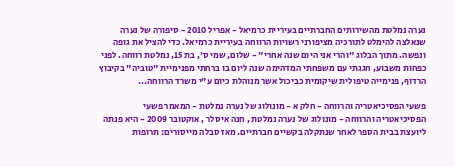נערה נמלטת מהשירותים החברתיים בעיריית כרמיאל - אפריל 2010 - סיפורה של נערה שנאלצה להימלט לתורכיה מציפורני רשויות הרווחה בעיריית כרמיאל. כדי להציל את גופה ונפשה. מתוך הבלוג "והרי אני היום שנה אחרי" - שלום, שמי ס', בת 15, נמלטת רווחה. לפני כפחות משבוע, חגגתי עם משפחתי המדהימה שנה ליום בו ברחתי מפנימיית "טוביה" בקיבוץ הרדוף, פנימייה טיפולית שיקומית כביכול אשר מנוהלת כיום ע"י משרד הרווחה...

פשעי הפסיכיאטריה והרווחה - חלק א - מונולוג של נערה נמלטת - המאמר פשעי הפסיכיאטריה והרווחה - מונולוג של נערה נמלטת , חנה איסלר , אוקטובר 2009 - היא פנתה ליועצת בבית הספר לאחר שנתקלה בקשיים חברתיים. מאז סבלה מייסורים: תרופות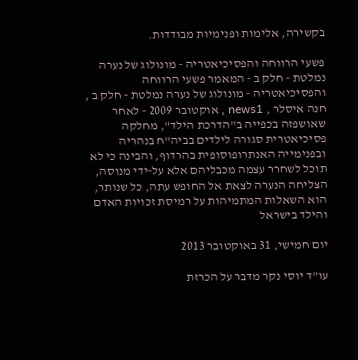בקשירה, אלימות ופנימיות מבודדות.

פשעי הרווחה והפסיכיאטריה - מונולוג של נערה נמלטת - חלק ב - המאמר פשעי הרווחה והפסיכיאטריה - מונולוג של נערה נמלטת - חלק ב , חנה איסלר , news1 , אוקטובר 2009 - לאחר שאושפזה בכפייה ב"הדרכת הילד", מחלקה פסיכיאטרית סגורה לילדים בביה"ח בנהריה ובפנימייה האנתרופוסופית בהרדוף, והבינה כי לא תוכל לשחרר עצמה מכבליהם אלא על-ידי מנוסה, הצליחה הנערה לצאת אל החופש עתה, כל שנותר, הוא השאלות המתמיהות על רמיסת זכויות האדם והילד בישראל

יום חמישי, 31 באוקטובר 2013

עו"ד יוסי נקר מדבר על הכרזת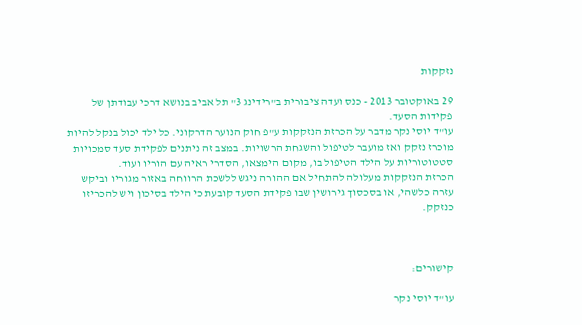נזקקות

29 באוקטובר 2013 - כנס ועדה ציבורית ב"רידינג 3" תל אביב בנושא דרכי עבודתן של פקידות הסעד.
עו"ד יוסי נקר מדבר על הכרזת הנזקקות ע"פ חוק הנוער הדרקוני. כל ילד יכול בנקל להיות מוכרז נזקק ואז מועבר לטיפול והשגחת הרשויות. במצב זה ניתנים לפקידת סעד סמכויות סטטוטוריות על הילד הטיפול בו, מקום הימצאו, הסדרי ראיה עם הוריו ועוד.
הכרזת הנזקקות מעלולה להתחיל אם ההורה ניגש ללשכת הרווחה באזור מגוריו וביקש עזרה כלשהי, או בסכסוך גירושין שבו פקידת הסעד קובעת כי הילד בסיכון ויש להכריזו כנזקק.



קישורים:

עו"ד יוסי נקר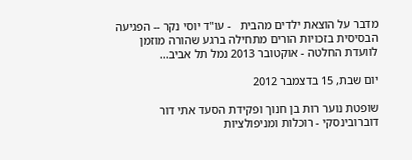מדבר על הוצאת ילדים מהבית   - עו"ד יוסי נקר -- הפגיעה הבסיסית בזכויות הורים מתחילה ברגע שהורה מוזמן לוועדת החלטה - אוקטובר 2013 נמל תל אביב...

יום שבת, 15 בדצמבר 2012

שופטת נוער רות בן חנוך ופקידת הסעד אתי דור דוברובינסקי - רוכלות ומניפולציות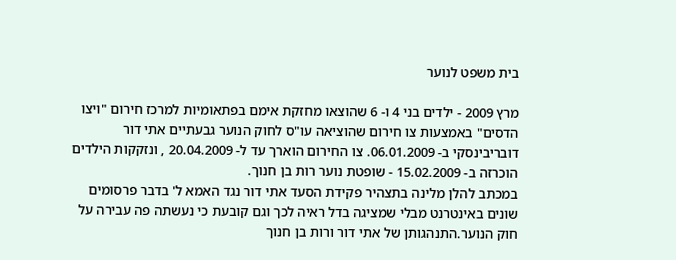בית משפט לנוער

מרץ 2009 - ילדים בני 4 ו- 6 שהוצאו מחזקת אימם בפתאומיות למרכז חירום "ויצו הדסים" באמצעות צו חירום שהוציאה עו"ס לחוק הנוער גבעתיים אתי דור דובריבינסקי ב- 06.01.2009. צו החירום הוארך עד ל- 20.04.2009 , ונזקקות הילדים הוכרזה ב- 15.02.2009 - שופטת נוער רות בן חנוך.
במכתב להלן מלינה בתצהיר פקידת הסעד אתי דור נגד האמא ל' בדבר פרסומים שונים באינטרנט מבלי שמציגה בדל ראיה לכך וגם קובעת כי נעשתה פה עבירה על חוק הנוער.התנהגותן של אתי דור ורות בן חנוך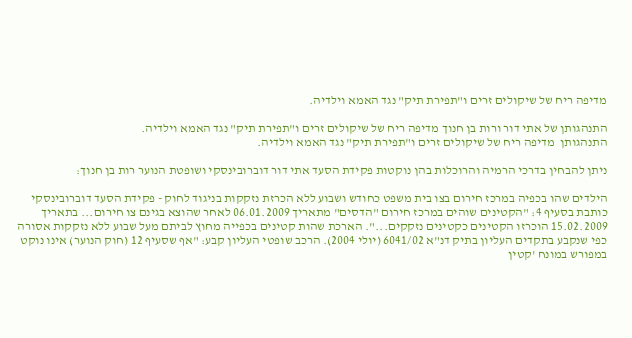מדיפה ריח של שיקולים זרים ו"תפירת תיק" נגד האמא וילדיה.

התנהגותן של אתי דור ורות בן חנוך מדיפה ריח של שיקולים זרים ו"תפירת תיק" נגד האמא וילדיה.
התנהגותן  מדיפה ריח של שיקולים זרים ו"תפירת תיק" נגד האמא וילדיה.

ניתן להבחין בדרכי הרמיה והרוכלות בהן נוקטות פקידת הסעד אתי דור דוברובינסקי ושופטת הנוער רות בן חנוך:

הילדים שהו בכפיה במרכז חירום בצו בית משפט כחודש ושבוע ללא הכרזת נזקקות בניגוד לחוק - פקידת הסעד דוברובינסקי כותבת בסעיף 4: "הקטינים שוהים במרכז חירום "הדסים" מתאריך 06.01.2009 לאחר שהוצא בגינם צו חירום... בתאריך 15.02.2009 הוכרזו הקטינים כקטינים נזקקים...". הארכת שהות קטינים בכפייה מחוץ לביתם מעל שבוע ללא נזקקות אסורה כפי שנקבע בתקדים העליון בתיק דנ"א 6041/02 (יולי 2004). הרכב שופטי העליון קבע: "אף שסעיף 12 (חוק הנוער) אינו נוקט במפורש במונח 'קטין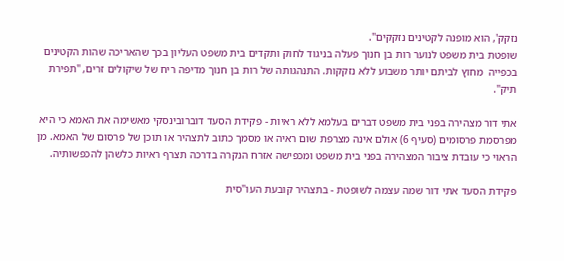נזקק', הוא מופנה לקטינים נזקקים".
שופטת בית משפט לנוער רות בן חנוך פעלה בניגוד לחוק ותקדים בית משפט העליון בכך שהאריכה שהות הקטינים בכפייה  מחוץ לביתם יותר משבוע ללא נזקקות. התנהגותה של רות בן חנוך מדיפה ריח של שיקולים זרים, "תפירת תיק".

אתי דור מצהירה בפני בית משפט דברים בעלמא ללא ראיות - פקידת הסעד דוברובינסקי מאשימה את האמא כי היא מפרסמת פרסומים (סעיף 6) אולם אינה מצרפת שום ראיה או מסמך כתוב לתצהיר או תוכן של פרסום של האמא. מן הראוי כי עובדת ציבור המצהירה בפני בית משפט ומכפישה אזרח הנקרה בדרכה תצרף ראיות כלשהן להכפשותיה.

פקידת הסעד אתי דור שמה עצמה לשופטת - בתצהיר קובעת העו"סית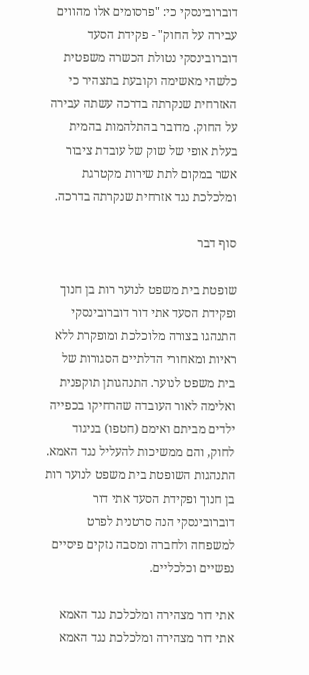דוברובינסקי כי: "פרסומים אלו מהווים עבירה על החוק" - פקידת הסעד דוברובינסקי נטולת הכשרה משפטית כלשהי מאשימה וקובעת בתצהיר כי האזרחית שנקרתה בדרכה עשתה עבירה על החוק. מדובר בהתלהמות בהמית בעלת אופי של שוק של עובדת ציבור אשר במקום לתת שירות מקטרגת ומלכלכת נגד אזרחית שנקרתה בדרכה.

סוף דבר

שופטת בית משפט לנוער רות בן חנוך ופקידת הסעד אתי דור דוברובינסקי התנהגו בצורה מלוכלכת ומופקרת ללא ראיות ומאחורי הדלתיים הסגורות של בית משפט לנוער. התנהגותן תוקפנית ואלימה לאור העובדה שהרחיקו בכפייה ילדים מביתם ואימם (חטפו) בניגוד לחוק, והם ממשיכות להעליל נגד האמא. התנהגות השופטת בית משפט לנוער רות בן חנוך ופקידת הסעד אתי דור דוברובינסקי הנה סרטנית לפרט למשפחה ולחברה ומסבה נזקים פיסיים נפשיים וכלכליים.

אתי דור מצהירה ומלכלכת נגד האמא
אתי דור מצהירה ומלכלכת נגד האמא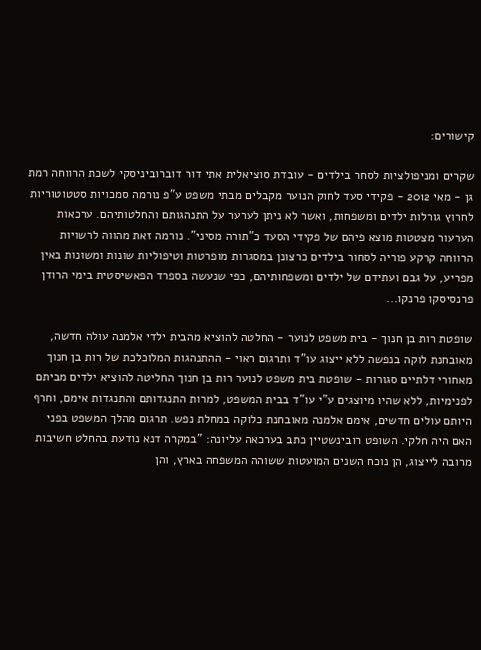קישורים:

שקרים ומניפולציות לסחר בילדים - עובדת סוציאלית אתי דור דוברוביניסקי לשכת הרווחה רמת גן - מאי 2012 - פקידי סעד לחוק הנוער מקבלים מבתי משפט ע"פ נורמה סמכויות סטטוטוריות לחרוץ גורלות ילדים ומשפחות, ואשר לא ניתן לערער על התנהגותם והחלטותיהם. ערכאות הערעור מצטטות מוצא פיהם של פקידי הסעד כ"תורה מסיני". נורמה זאת מהווה לרשויות הרווחה קרקע פוריה לסחור בילדים כרצונן במסגרות מופרטות וטיפוליות שונות ומשונות באין מפריע, על גבם ועתידם של ילדים ומשפחותיהם, כפי שנעשה בספרד הפאשיסטית בימי הרודן פרנסיסקו פרנקו...

שופטת רות בן חנוך - בית משפט לנוער - החלטה להוציא מהבית ילדי אלמנה עולה חדשה, מאובחנת לוקה בנפשה ללא ייצוג עו"ד ותרגום ראוי - ההתנהגות המלוכלכת של רות בן חנוך מאחורי דלתיים סגורות - שופטת בית משפט לנוער רות בן חנוך החליטה להוציא ילדים מביתם לפנימיות, ללא שהיו מיוצגים ע"י עו"ד בבית המשפט, למרות התנגדותם והתנגדות אימם, וחרף היותם עולים חדשים, אימם אלמנה מאובחנת כלוקה במחלת נפש. תרגום מהלך המשפט בפני האם היה חלקי. השופט רובינשטיין כתב בערכאה עליונה: "במקרה דנא נודעת בהחלט חשיבות מרובה לייצוג, הן נוכח השנים המועטות ששוהה המשפחה בארץ, והן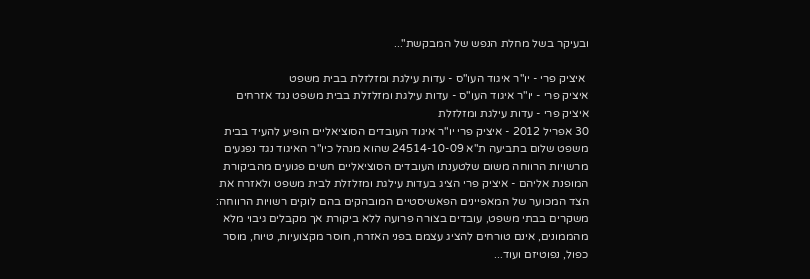ובעיקר בשל מחלת הנפש של המבקשת"...

 איציק פרי - יו"ר איגוד העו"ס - עדות עילגת ומזלזלת בבית משפט
איציק פרי - יו"ר איגוד העו"ס - עדות עילגת ומזלזלת בבית משפט נגד אזרחים
איציק פרי - עדות עילגת ומזלזלת
30 אפריל 2012 - איציק פרי יו"ר איגוד העובדים הסוציאליים הופיע להעיד בבית משפט שלום בתביעה ת"א 24514-10-09 שהוא מנהל כיו"ר האיגוד נגד נפגעים מרשויות הרווחה משום שלטענתו העובדים הסוציאליים חשים פגועים מהביקורת המופנת אליהם - איציק פרי הציג בעדות עילגת ומזלזלת לבית משפט ולאזרח את הצד המכוער של המאפיינים הפאשיסטיים המובהקים בהם לוקים רשויות הרווחה: משקרים בבתי משפט, עובדים בצורה פרועה ללא ביקורת אך מקבלים גיבוי מלא מהממונים, אינם טורחים להציג עצמם בפני האזרח, חוסר מקצועיות, טיוח, מוסר כפול, נפוטיזם ועוד...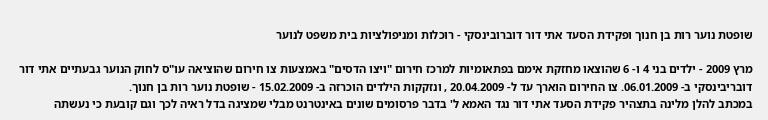שופטת נוער רות בן חנוך ופקידת הסעד אתי דור דוברובינסקי - רוכלות ומניפולציות בית משפט לנוער

מרץ 2009 - ילדים בני 4 ו- 6 שהוצאו מחזקת אימם בפתאומיות למרכז חירום "ויצו הדסים" באמצעות צו חירום שהוציאה עו"ס לחוק הנוער גבעתיים אתי דור דובריבינסקי ב- 06.01.2009. צו החירום הוארך עד ל- 20.04.2009 , ונזקקות הילדים הוכרזה ב- 15.02.2009 - שופטת נוער רות בן חנוך.
במכתב להלן מלינה בתצהיר פקידת הסעד אתי דור נגד האמא ל' בדבר פרסומים שונים באינטרנט מבלי שמציגה בדל ראיה לכך וגם קובעת כי נעשתה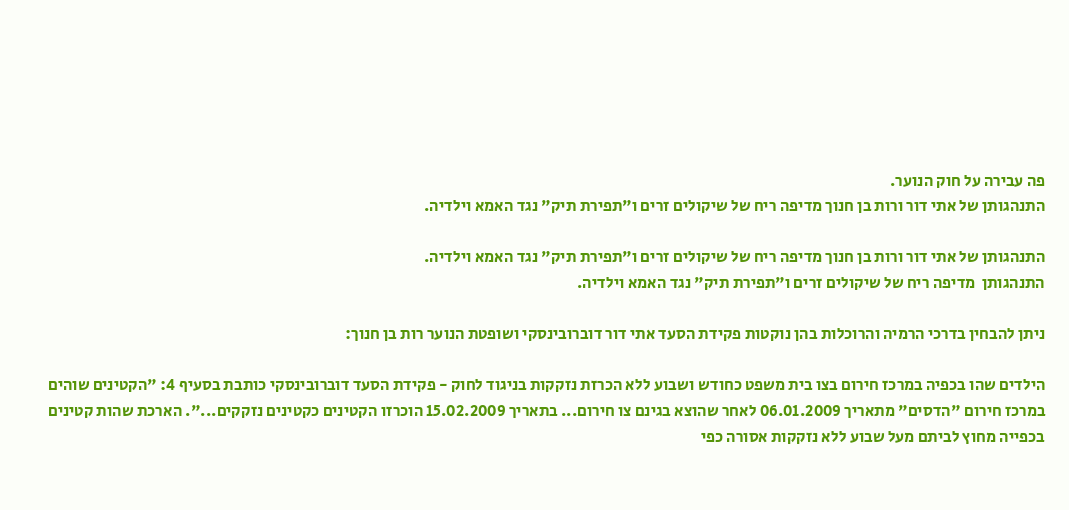פה עבירה על חוק הנוער.
התנהגותן של אתי דור ורות בן חנוך מדיפה ריח של שיקולים זרים ו"תפירת תיק" נגד האמא וילדיה.

התנהגותן של אתי דור ורות בן חנוך מדיפה ריח של שיקולים זרים ו"תפירת תיק" נגד האמא וילדיה.
התנהגותן  מדיפה ריח של שיקולים זרים ו"תפירת תיק" נגד האמא וילדיה.

ניתן להבחין בדרכי הרמיה והרוכלות בהן נוקטות פקידת הסעד אתי דור דוברובינסקי ושופטת הנוער רות בן חנוך:

הילדים שהו בכפיה במרכז חירום בצו בית משפט כחודש ושבוע ללא הכרזת נזקקות בניגוד לחוק - פקידת הסעד דוברובינסקי כותבת בסעיף 4: "הקטינים שוהים במרכז חירום "הדסים" מתאריך 06.01.2009 לאחר שהוצא בגינם צו חירום... בתאריך 15.02.2009 הוכרזו הקטינים כקטינים נזקקים...". הארכת שהות קטינים בכפייה מחוץ לביתם מעל שבוע ללא נזקקות אסורה כפי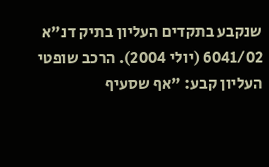שנקבע בתקדים העליון בתיק דנ"א 6041/02 (יולי 2004). הרכב שופטי העליון קבע: "אף שסעיף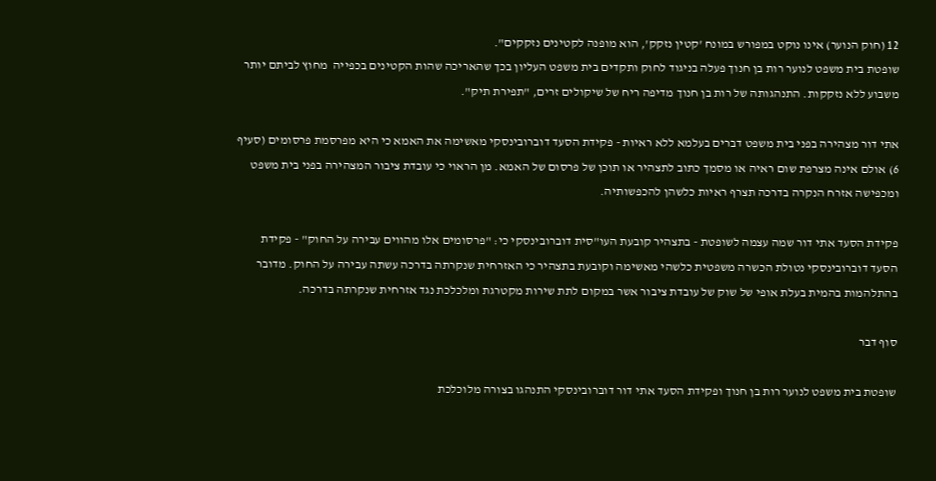12 (חוק הנוער) אינו נוקט במפורש במונח 'קטין נזקק', הוא מופנה לקטינים נזקקים".
שופטת בית משפט לנוער רות בן חנוך פעלה בניגוד לחוק ותקדים בית משפט העליון בכך שהאריכה שהות הקטינים בכפייה  מחוץ לביתם יותר משבוע ללא נזקקות. התנהגותה של רות בן חנוך מדיפה ריח של שיקולים זרים, "תפירת תיק".

אתי דור מצהירה בפני בית משפט דברים בעלמא ללא ראיות - פקידת הסעד דוברובינסקי מאשימה את האמא כי היא מפרסמת פרסומים (סעיף 6) אולם אינה מצרפת שום ראיה או מסמך כתוב לתצהיר או תוכן של פרסום של האמא. מן הראוי כי עובדת ציבור המצהירה בפני בית משפט ומכפישה אזרח הנקרה בדרכה תצרף ראיות כלשהן להכפשותיה.

פקידת הסעד אתי דור שמה עצמה לשופטת - בתצהיר קובעת העו"סית דוברובינסקי כי: "פרסומים אלו מהווים עבירה על החוק" - פקידת הסעד דוברובינסקי נטולת הכשרה משפטית כלשהי מאשימה וקובעת בתצהיר כי האזרחית שנקרתה בדרכה עשתה עבירה על החוק. מדובר בהתלהמות בהמית בעלת אופי של שוק של עובדת ציבור אשר במקום לתת שירות מקטרגת ומלכלכת נגד אזרחית שנקרתה בדרכה.

סוף דבר

שופטת בית משפט לנוער רות בן חנוך ופקידת הסעד אתי דור דוברובינסקי התנהגו בצורה מלוכלכת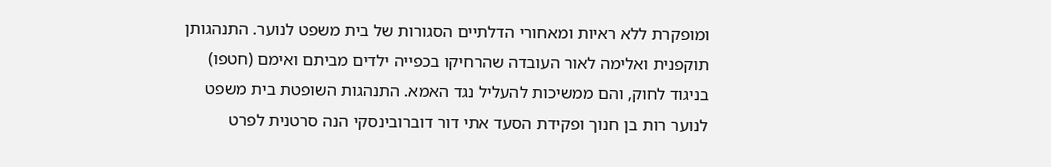ומופקרת ללא ראיות ומאחורי הדלתיים הסגורות של בית משפט לנוער. התנהגותן תוקפנית ואלימה לאור העובדה שהרחיקו בכפייה ילדים מביתם ואימם (חטפו) בניגוד לחוק, והם ממשיכות להעליל נגד האמא. התנהגות השופטת בית משפט לנוער רות בן חנוך ופקידת הסעד אתי דור דוברובינסקי הנה סרטנית לפרט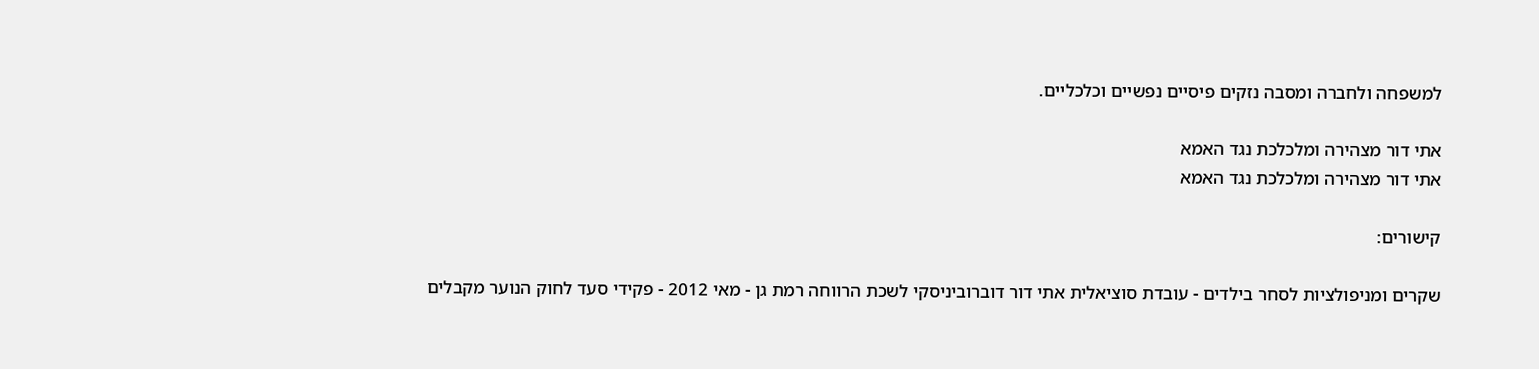למשפחה ולחברה ומסבה נזקים פיסיים נפשיים וכלכליים.

אתי דור מצהירה ומלכלכת נגד האמא
אתי דור מצהירה ומלכלכת נגד האמא

קישורים:

שקרים ומניפולציות לסחר בילדים - עובדת סוציאלית אתי דור דוברוביניסקי לשכת הרווחה רמת גן - מאי 2012 - פקידי סעד לחוק הנוער מקבלים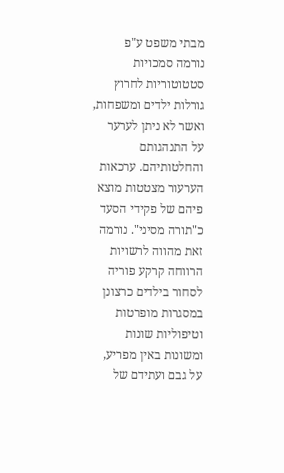מבתי משפט ע"פ נורמה סמכויות סטטוטוריות לחרוץ גורלות ילדים ומשפחות, ואשר לא ניתן לערער על התנהגותם והחלטותיהם. ערכאות הערעור מצטטות מוצא פיהם של פקידי הסעד כ"תורה מסיני". נורמה זאת מהווה לרשויות הרווחה קרקע פוריה לסחור בילדים כרצונן במסגרות מופרטות וטיפוליות שונות ומשונות באין מפריע, על גבם ועתידם של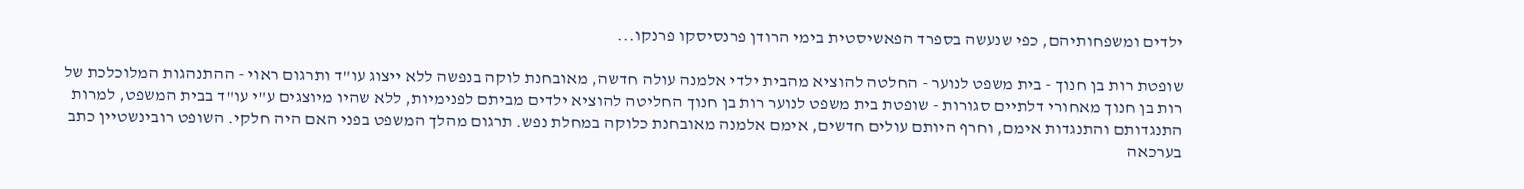ילדים ומשפחותיהם, כפי שנעשה בספרד הפאשיסטית בימי הרודן פרנסיסקו פרנקו...

שופטת רות בן חנוך - בית משפט לנוער - החלטה להוציא מהבית ילדי אלמנה עולה חדשה, מאובחנת לוקה בנפשה ללא ייצוג עו"ד ותרגום ראוי - ההתנהגות המלוכלכת של רות בן חנוך מאחורי דלתיים סגורות - שופטת בית משפט לנוער רות בן חנוך החליטה להוציא ילדים מביתם לפנימיות, ללא שהיו מיוצגים ע"י עו"ד בבית המשפט, למרות התנגדותם והתנגדות אימם, וחרף היותם עולים חדשים, אימם אלמנה מאובחנת כלוקה במחלת נפש. תרגום מהלך המשפט בפני האם היה חלקי. השופט רובינשטיין כתב בערכאה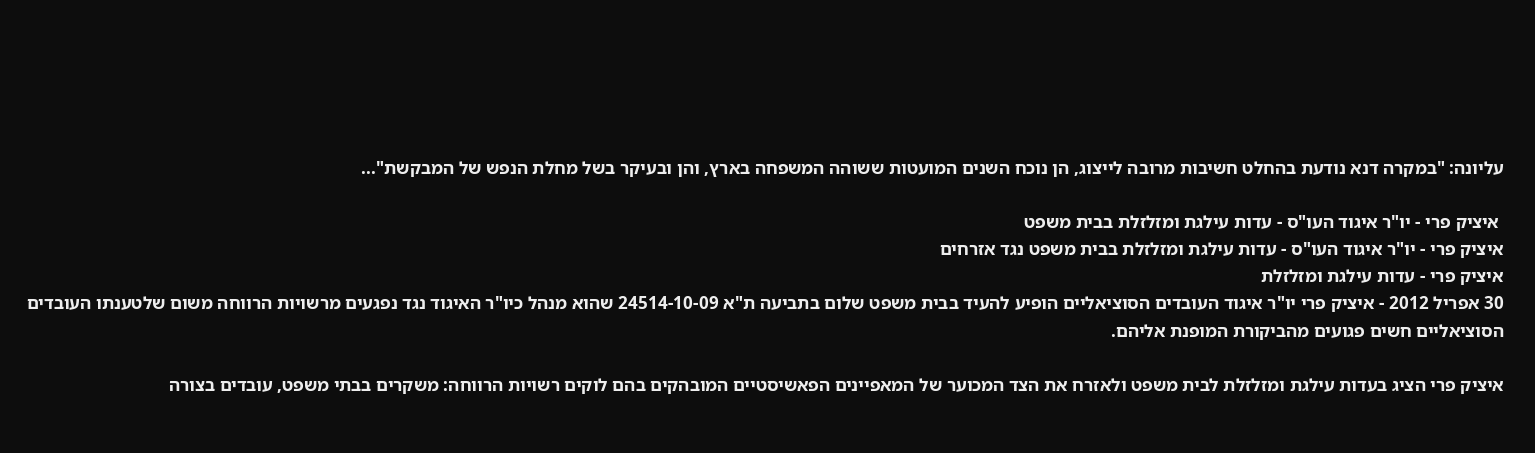עליונה: "במקרה דנא נודעת בהחלט חשיבות מרובה לייצוג, הן נוכח השנים המועטות ששוהה המשפחה בארץ, והן ובעיקר בשל מחלת הנפש של המבקשת"...

 איציק פרי - יו"ר איגוד העו"ס - עדות עילגת ומזלזלת בבית משפט
איציק פרי - יו"ר איגוד העו"ס - עדות עילגת ומזלזלת בבית משפט נגד אזרחים
איציק פרי - עדות עילגת ומזלזלת
30 אפריל 2012 - איציק פרי יו"ר איגוד העובדים הסוציאליים הופיע להעיד בבית משפט שלום בתביעה ת"א 24514-10-09 שהוא מנהל כיו"ר האיגוד נגד נפגעים מרשויות הרווחה משום שלטענתו העובדים הסוציאליים חשים פגועים מהביקורת המופנת אליהם.

איציק פרי הציג בעדות עילגת ומזלזלת לבית משפט ולאזרח את הצד המכוער של המאפיינים הפאשיסטיים המובהקים בהם לוקים רשויות הרווחה: משקרים בבתי משפט, עובדים בצורה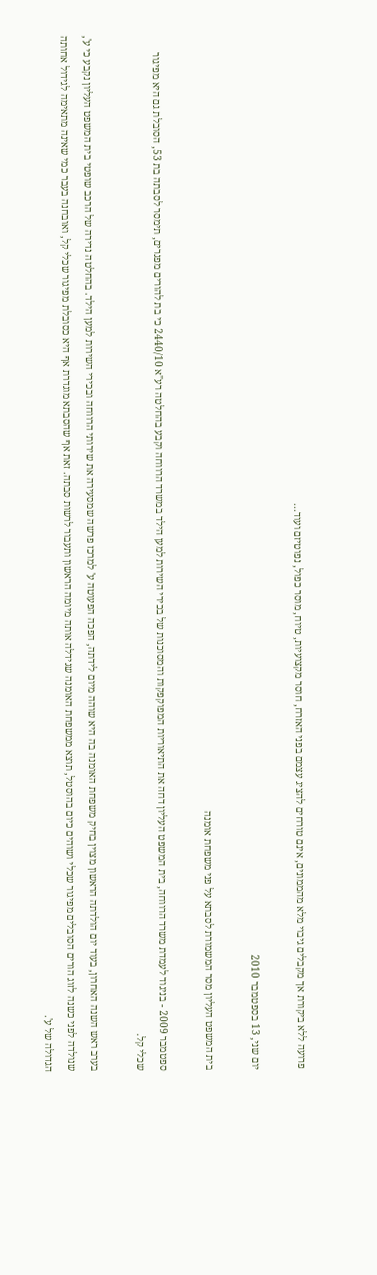פרועה ללא ביקורת אך מקבלים גיבוי מלא מהממונים, אינם טורחים להציג עצמם בפני האזרח, חוסר מקצועיות, טיוח, מוסר כפול, נפוטיזם ועוד...

יום שני, 13 בספטמבר 2010

בית המשפט העליון מסר המשמורת לסבתא על פני משפחת אומנה

ספטמבר 2009 - בניגוד לעמדת משרד הרווחה, בית המשפט העליון דחה את התיאוריות המפוקפקות והמסוכנות של בכירי השירות למען הילד במשרד הרווחה וקבע בהחלטה רע"א 2440/10 כי בת להורים מפגרים, תימסר לסבתה בת 53, הסובלת גם היא מפיגור שכלי קל.

בערב ראש השנה האחרון, בעוד יום הולדתה הראשון מצוין בחיק משפחת האומנה בה היא שוהה מיום לידתה, הפכה הפעוטה ע' למרכז פרשה שמסעירה את שירותי הרווחה ובכירי השירות למען הילד. בהחלטה נדירה של הרכב שופטי בית המשפט העליון נקבע כי ע', שנולדה לפני כשנה לזוג הורים הסובלים מפיגור שכלי ושוהים כיום בהוסטל, תוצא ממשפחת האומנה שגידלה אותה מיומה הראשון ותעבור לרשות סבתה. זאת אף שהסבתא מוגדרת אף היא כסובלת מפיגור שכלי קל, ואובחנה בעבר כמי שאינה מתאימה לגידול אחותה הגדולה של ע'.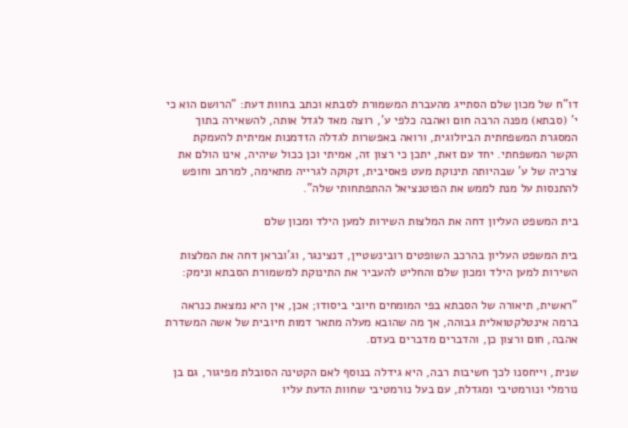דו"ח של מכון שלם הסתייג מהעברת המשמורת לסבתא וכתב בחוות דעת: "הרושם הוא כי י' (סבתא) מפנה הרבה חום ואהבה כלפי ע', רוצה מאד לגדל אותה, להשאירה בתוך המסגרת המשפחתית הביולוגית, ורואה באפשרות לגדלה הזדמנות אמיתית להעמקת הקשר המשפחתי. יחד עם זאת, יתכן כי רצון זה, אמיתי וכן ככול שיהיה, אינו הולם את צרכיה של ע' שבהיותה תינוקת מעט פאסיבית, זקוקה לגרייה מתאימה, למרחב וחופש להתנסות על מנת לממש את הפוטנציאל ההתפתחותי שלה".

בית המשפט העליון דחה את המלצות השירות למען הילד ומכון שלם

בית המשפט העליון בהרכב השופטים רובינשטיין, דנצינגר, וג'ובראן דחה את המלצות השירות למען הילד ומכון שלם והחליט להעביר את התינוקת למשמורת הסבתא ונימק:

"ראשית, תיאורה של הסבתא בפי המומחים חיובי ביסודו; אכן, אין היא נמצאת כנראה ברמה אינטלקטואלית גבוהה, אך מה שהובא מעלה מתאר דמות חיובית של אשה המשדרת אהבה, חום ורצון כן, והדברים מדברים בעדם.

שנית, וייחסנו לכך חשיבות רבה, היא גידלה בנוסף לאם הקטינה הסובלת מפיגור, גם בן נורמלי ונורמטיבי ומגדלת, עם בעל נורמטיבי שחוות הדעת עליו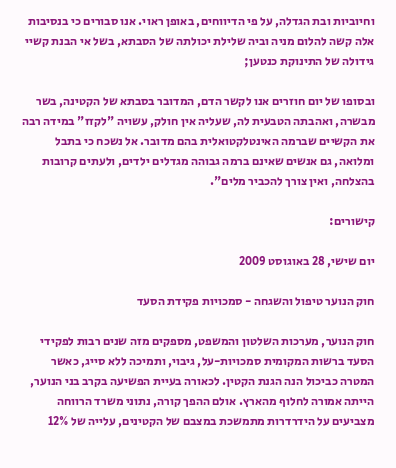וחיוביות ובת הגדלה, על פי הדיווחים, באופן ראוי. אנו סבורים כי בנסיבות אלה קשה להלום מניה וביה שלילת יכולתה של הסבתא, בשל אי הבנת קשיי גידולה של התינוקת כנטען;

ובסופו של יום חוזרים אנו לקשר הדם, המדובר בסבתא של הקטינה, בשר מבשרה, ואהבתה הטבעית לה, שעליה אין חולק, עשויה "לקזז" במידה רבה את הקשיים שברמה האינטלקטואלית בהם מדובר. אל נשכח כי בתבל ומלואה, גם אנשים שאינם ברמה גבוהה מגדלים ילדים, ולעתים קרובות בהצלחה, ואין צורך להכביר מלים".

קישורים:

יום שישי, 28 באוגוסט 2009

חוק הנוער טיפול והשגחה - סמכויות פקידת הסעד

חוק הנוער, מערכות השלטון והמשפט, מספקים מזה שנים רבות לפקידי הסעד ברשות המקומית סמכויות-על, גיבוי, ותמיכה ללא סייג, כאשר המטרה כביכול הנה הגנת הקטין. לכאורה בעיית הפשיעה בקרב בני הנוער, הייתה אמורה לחלוף מהארץ. אולם ההפך קורה, נתוני משרד הרווחה מצביעים על הידרדרות מתמשכת במצבם של הקטינים, עלייה של 12%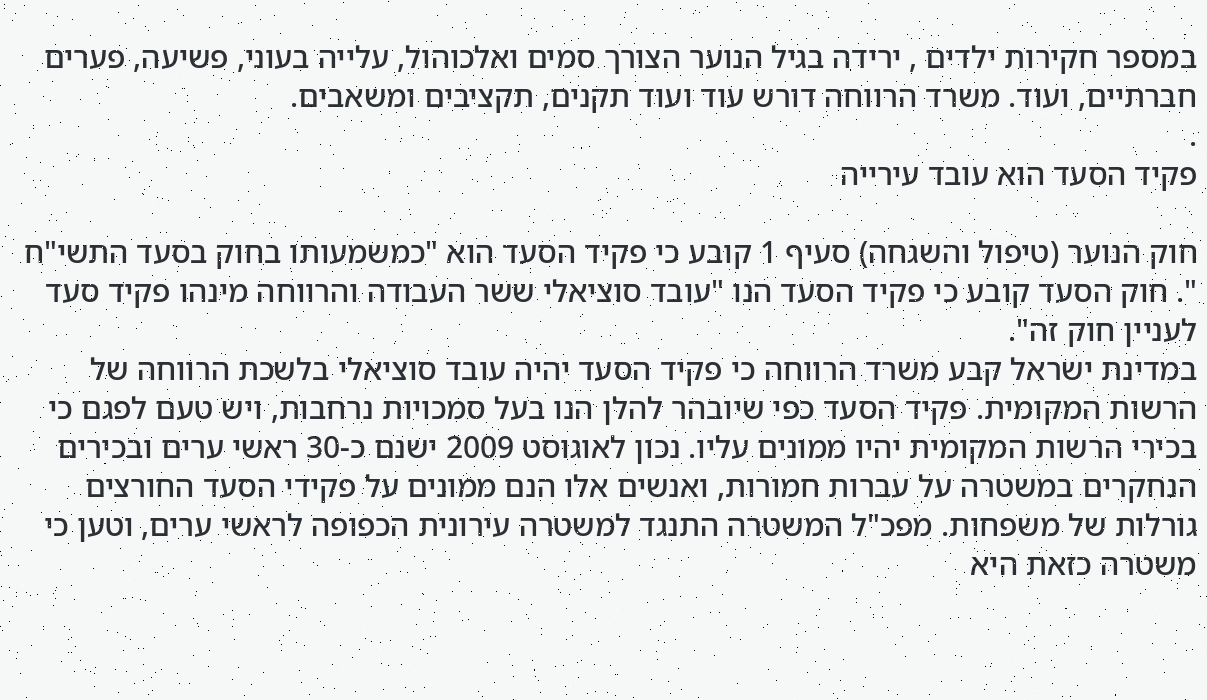במספר חקירות ילדים , ירידה בגיל הנוער הצורך סמים ואלכוהול, עלייה בעוני, פשיעה, פערים חברתיים, ועוד. משרד הרווחה דורש עוד ועוד תקנים, תקציבים ומשאבים.
.
פקיד הסעד הוא עובד עירייה

חוק הנוער (טיפול והשגחה) סעיף 1 קובע כי פקיד הסעד הוא "כמשמעותו בחוק בסעד התשי"ח ". חוק הסעד קובע כי פקיד הסעד הנו "עובד סוציאלי ששר העבודה והרווחה מינהו פקיד סעד לעניין חוק זה".
במדינת ישראל קבע משרד הרווחה כי פקיד הסעד יהיה עובד סוציאלי בלשכת הרווחה של הרשות המקומית. פקיד הסעד כפי שיובהר להלן הנו בעל סמכויות נרחבות, ויש טעם לפגם כי בכירי הרשות המקומית יהיו ממונים עליו. נכון לאוגוסט 2009 ישנם כ-30 ראשי ערים ובכירים הנחקרים במשטרה על עברות חמורות, ואנשים אלו הנם ממונים על פקידי הסעד החורצים גורלות של משפחות. מפכ"ל המשטרה התנגד למשטרה עירונית הכפופה לראשי ערים, וטען כי משטרה כזאת היא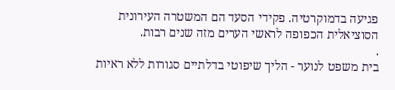פגיעה בדמוקרטיה. פקידי הסעד הם המשטרה העירונית הסוציאלית הכפופה לראשי הערים מזה שנים רבות.
.
בית משפט לנוער - הליך שיפוטי בדלתיים סגורות ללא ראיות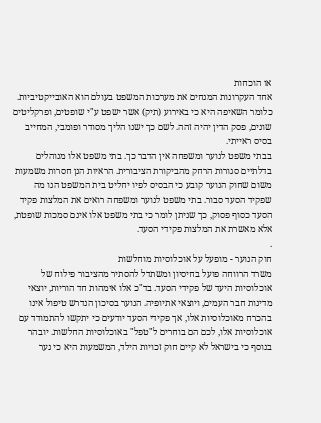או הוכחות
אחד העקרונות המנחים את מערכות המשפט בעולם הוא האובייקטיביות. כלומר השאיפה היא כי באירוע (תיק) אשר ישפט ע"י שופטים, ופרקליטים שונים, פסק הדין יהיה זהה. לשם כך ישנו הליך מסודר ופומבי, המחייב בסיס ראייתי.
בבתי משפט לנוער ומשפחה אין הדבר כך. בתי משפט אלו מנוהלים בדלתיים סגורות הרחק מהביקורת הציבורית. הראיות הנן חסרות משמעות משום שחוק הנוער קובע כי הבסיס לפיו יחליט בית המשפט הנו מה שפקיד הסעד סבור. בתי משפט לנוער ומשפחה רואים את המלצות פקיד הסעד כסוף פסוק, כך שניתן לומר כי בתי משפט אלו אינם סמכות שופטת, אלא מאשרת את המלצות פקידי הסעד.
.
חוק הנוער - מופעל על אוכלוסיות מוחלשות
משרד הרווחה פועל בחיסיון ומשתדל להסתיר מהציבור פילוח של אוכלוסיות היעד של פקידי הסעד. בד"כ אלו אימהות חד הוריות, יוצאי מדינות חבר העמים, ויוצאי אתיופיה. הנוער בסיכון הנדרש טיפול אינו בהכרח מאוכלוסיות אלו, אך פקידי הסעד יודעים כי יתקשו להתמודד עם אוכלוסיות אלו, לכם הם בוחרים ל"טפל" באוכלוסיות החלשות. יובהר בנוסף כי בישראל לא קיים חוק זכויות הילד, המשמעות היא כי נער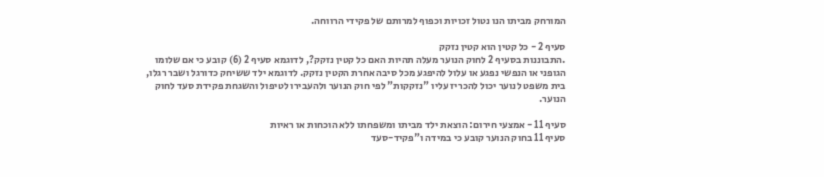המורחק מביתו הנו נטול זכויות וכפוף למרותם של פקידי הרווחה.

סעיף 2 - כל קטין הוא קטין נזקק
.התבוננות בסעיף 2 לחוק הנוער מעלה תהיות האם כל קטין נזקק?, לדוגמא סעיף 2 (6) קובע כי אם שלומו הגופני או הנפשי נפגע או עלול להיפגע מכל סיבה אחרת הקטין נזקק. לדוגמא ילד ששיחק כדורגל ושבר רגלו, בית משפט לנוער יכול להכריז עליו "נזקקות" לפי חוק הנוער ולהעבירו לטיפול והשגחת פקידת סעד לחוק הנוער.

סעיף 11 - אמצעי חירום: הוצאת ילד מביתו ומשפחתו ללא הוכחות או ראיות
סעיף 11 בחוק הנוער קובע כי במידה ו"פקיד-סעד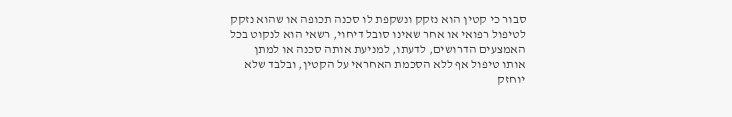סבור כי קטין הוא נזקק ונשקפת לו סכנה תכופה או שהוא נזקק לטיפול רפואי או אחר שאינו סובל דיחוי, רשאי הוא לנקוט בכל האמצעים הדרושים, לדעתו, למניעת אותה סכנה או למתן אותו טיפול אף ללא הסכמת האחראי על הקטין, ובלבד שלא יוחזק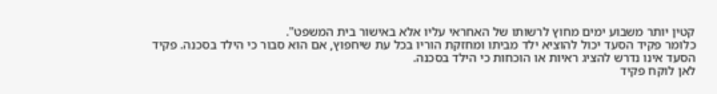קטין יותר משבוע ימים מחוץ לרשותו של האחראי עליו אלא באישור בית המשפט".
כלומר פקיד הסעד יכול להוציא ילד מביתו ומחזקת הוריו בכל עת שיחפוץ, אם הוא סבור כי הילד בסכנה. פקיד הסעד אינו נדרש להציג ראיות או הוכחות כי הילד בסכנה.
לאן לוקח פקיד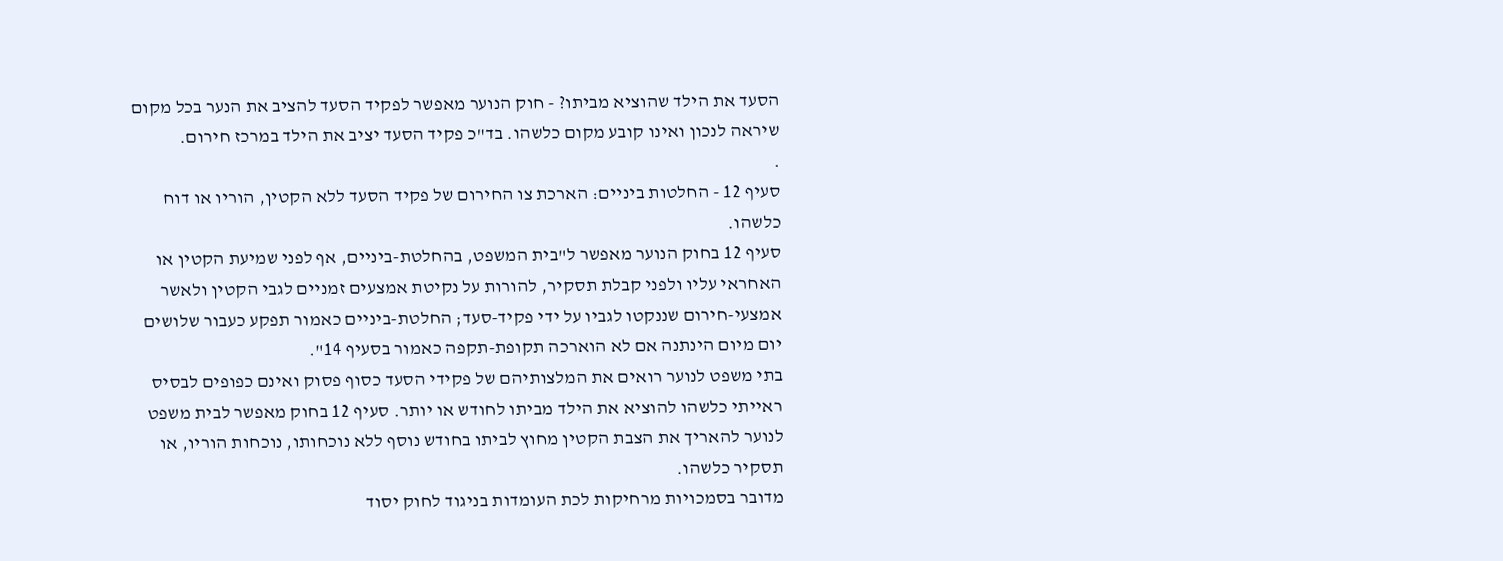הסעד את הילד שהוציא מביתו? - חוק הנוער מאפשר לפקיד הסעד להציב את הנער בכל מקום שיראה לנכון ואינו קובע מקום כלשהו. בד"כ פקיד הסעד יציב את הילד במרכז חירום.
.
סעיף 12 - החלטות ביניים: הארכת צו החירום של פקיד הסעד ללא הקטין, הוריו או דוח כלשהו.
סעיף 12 בחוק הנוער מאפשר ל"בית המשפט, בהחלטת-ביניים, אף לפני שמיעת הקטין או האחראי עליו ולפני קבלת תסקיר, להורות על נקיטת אמצעים זמניים לגבי הקטין ולאשר אמצעי-חירום שננקטו לגביו על ידי פקיד-סעד; החלטת-ביניים כאמור תפקע כעבור שלושים יום מיום הינתנה אם לא הוארכה תקופת-תקפה כאמור בסעיף 14".
בתי משפט לנוער רואים את המלצותיהם של פקידי הסעד כסוף פסוק ואינם כפופים לבסיס ראייתי כלשהו להוציא את הילד מביתו לחודש או יותר. סעיף 12 בחוק מאפשר לבית משפט לנוער להאריך את הצבת הקטין מחוץ לביתו בחודש נוסף ללא נוכחותו, נוכחות הוריו, או תסקיר כלשהו.
מדובר בסמכויות מרחיקות לכת העומדות בניגוד לחוק יסוד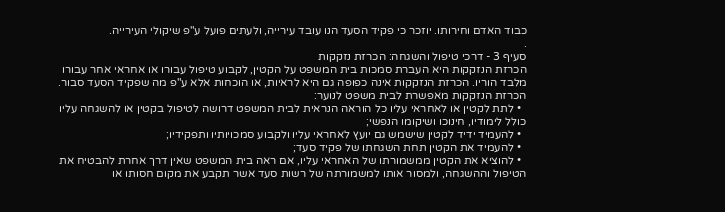כבוד האדם וחירותו. יוזכר כי פקיד הסעד הנו עובד עירייה, ולעתים פועל ע"פ שיקולי העירייה.
.
סעיף 3 - דרכי טיפול והשגחה: הכרזת נזקקות
הכרזת הנזקקות היא העברת סמכות בית המשפט על הקטין, לקבוע טיפול עבורו או אחראי אחר עבורו מלבד הוריו. הכרזת הנזקקות אינה כפופה גם היא לראיות, או הוכחות אלא ע"פ מה שפקיד הסעד סבור. הכרזת הנזקקות מאפשרת לבית משפט לנוער:
  • לתת לקטין או לאחראי עליו כל הוראה הנראית לבית המשפט דרושה לטיפול בקטין או להשגחה עליו כולל לימודיו, חינוכו ושיקומו הנפשי;
  • להעמיד ידיד לקטין שישמש גם יועץ לאחראי עליו ולקבוע סמכויותיו ותפקידיו;
  • להעמיד את הקטין תחת השגחתו של פקיד סעד;
  • להוציא את הקטין ממשמורתו של האחראי עליו, אם ראה בית המשפט שאין דרך אחרת להבטיח את הטיפול וההשגחה, ולמסור אותו למשמורתה של רשות סעד אשר תקבע את מקום חסותו או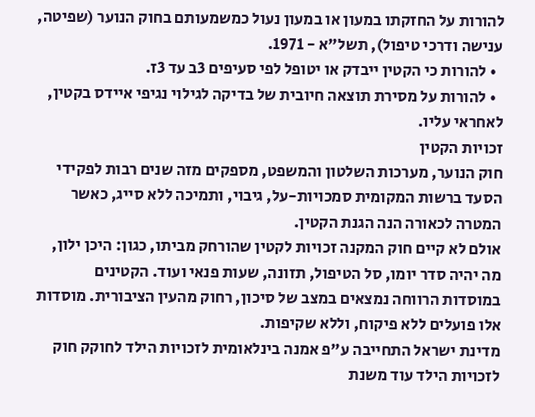להורות על החזקתו במעון או במעון נעול כמשמעותם בחוק הנוער (שפיטה, ענישה ודרכי טיפול), תשל"א - 1971.
  • להורות כי הקטין ייבדק או יטופל לפי סעיפים 3ב עד 3ז.
  • להורות על מסירת תוצאה חיובית של בדיקה לגילוי נגיפי איידס בקטין, לאחראי עליו.
זכויות הקטין
חוק הנוער, מערכות השלטון והמשפט, מספקים מזה שנים רבות לפקידי הסעד ברשות המקומית סמכויות-על, גיבוי, ותמיכה ללא סייג, כאשר המטרה לכאורה הנה הגנת הקטין.
אולם לא קיים חוק המקנה זכויות לקטין שהורחק מביתו, כגון: היכן ילון, מה יהיה סדר יומו, סל הטיפול, תזונה, שעות פנאי ועוד. הקטינים במוסדות הרווחה נמצאים במצב של סיכון, רחוק מהעין הציבורית. מוסדות אלו פועלים ללא פיקוח, וללא שקיפות.
מדינת ישראל התחייבה ע"פ אמנה בינלאומית לזכויות הילד לחוקק חוק לזכויות הילד עוד משנת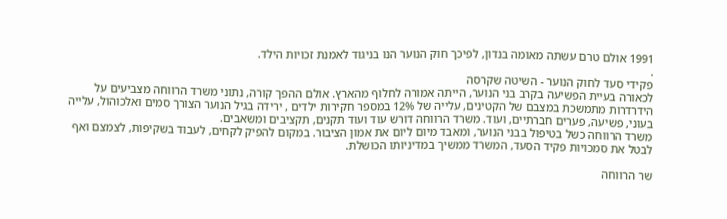1991 אולם טרם עשתה מאומה בנדון, לפיכך חוק הנוער הנו בניגוד לאמנת זכויות הילד.
.
פקידי סעד לחוק הנוער - השיטה שקרסה
לכאורה בעיית הפשיעה בקרב בני הנוער, הייתה אמורה לחלוף מהארץ. אולם ההפך קורה, נתוני משרד הרווחה מצביעים על הידרדרות מתמשכת במצבם של הקטינים, עלייה של 12% במספר חקירות ילדים , ירידה בגיל הנוער הצורך סמים ואלכוהול, עלייה בעוני, פשיעה, פערים חברתיים, ועוד. משרד הרווחה דורש עוד ועוד תקנים, תקציבים ומשאבים.
משרד הרווחה כשל בטיפול בבני הנוער, ומאבד מיום ליום את אמון הציבור. במקום להפיק לקחים, לעבוד בשקיפות, לצמצם ואף לבטל את סמכויות פקיד הסעד, המשרד ממשיך במדיניותו הכושלת.

שר הרווחה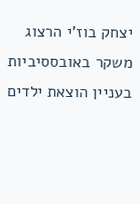יצחק בוז'י הרצוג משקר באובססיביות בעניין הוצאת ילדים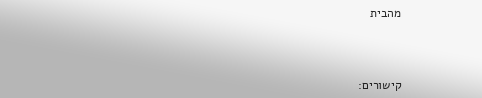מהבית



קישורים: